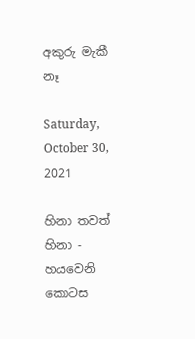අකුරු මැකී නෑ

Saturday, October 30, 2021

හිනා තවත් හිනා - හයවෙනි කොටස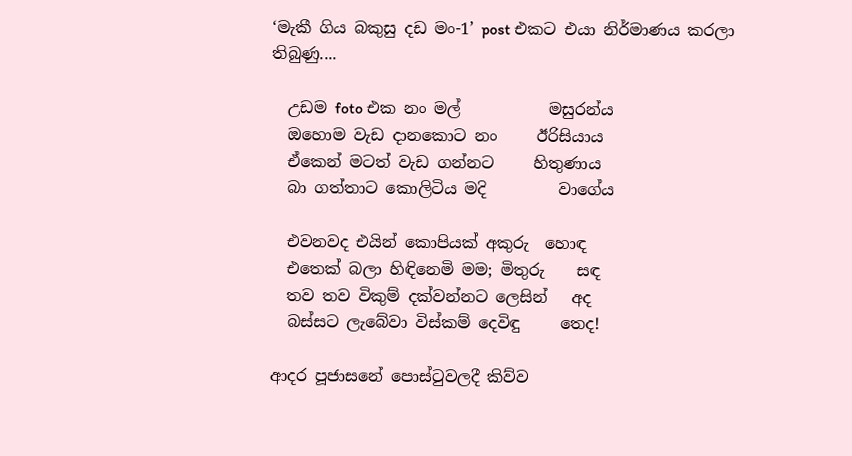‘මැකී ගිය බකුසු දඩ මං-1’ post එකට එයා නිර්මාණය කරලා තිබුණු....

  උඩම foto එක නං මල්           මසුරන්ය
  ඔහොම වැඩ දානකොට නං     ඊරිසියාය
  ඒකෙන් මටත් වැඩ ගන්නට     හිතුණාය
  බා ගත්තාට කොලිටිය මදි         වාගේය

  එවනවද එයින් කොපියක් අකුරු  හොඳ
  එතෙක් බලා හිඳිනෙමි මම; මිතුරු    සඳ
  තව තව විකුම් දක්වන්නට ලෙසින්   අද
  බස්සට ලැබේවා විස්කම් දෙවිඳු     තෙද!

ආදර පූජාසනේ පොස්ටුවලදී කිව්ව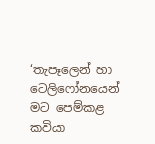‘තැපෑලෙන් හා ටෙලිෆෝනයෙන් මට පෙම්කළ කවියා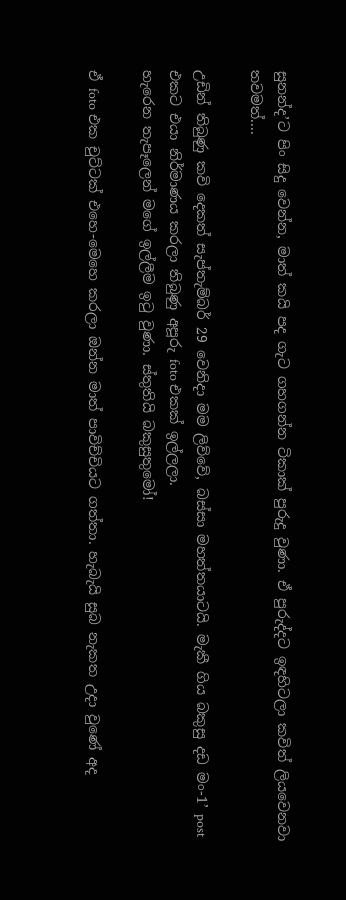සුනන්ද’ට පිං සිදු වෙන්න, මාත් කයි පද ගැට ගහගන්න ටිකාක් පුරුදු වුණා. ඒ පුරුද්දට ඉඳහිටලා කවිත් ලියවෙනවා තවමත්....

උඩින් තිබුණු කවි දෙකත් සැප්තැම්බර් 29 වෙනිදා මම ලිව්වේ, බස්සා මහත්තයාටයි. මැකී ගිය බකුසු දඩ මං-1’ post එකට එයා නිර්මාණය කරලා තිබුණු අපූරු foto එකක් ඉල්ලලා.
හැරෙන තැපෑලෙන් මගේ ඉල්ලීම ඉටු වුණා. ස්තුතියි බකුසුතුමෝ!

ඒ foto එක චුට්ටක් එහෙ-මෙහෙ කරලා ඔන්න මාත් පාවිච්චියට ගත්තා. හැබැයි සුබ නැකත උදා වුණේ අද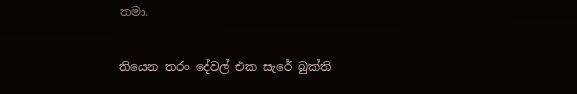තමා.

තියෙන තරං දේවල් එක සැරේ බුක්ති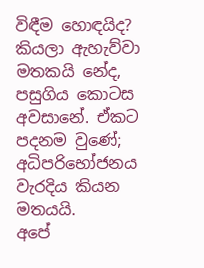විඳීම හොඳයිද? කියලා ඇහැව්වා මතකයි නේද, පසුගිය කොටස අවසානේ. ඒකට පදනම වුණේ; අධිපරිභෝජනය වැරදිය කියන මතයයි.
අපේ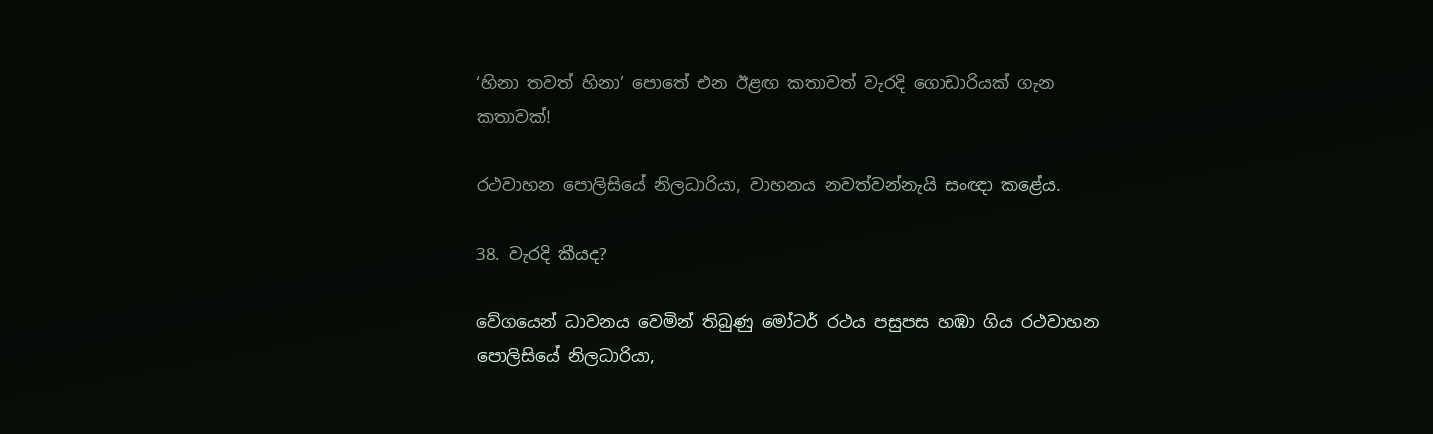‘හිනා තවත් හිනා’ පොතේ එන ඊළඟ කතාවත් වැරදි ගොඩාරියක් ගැන කතාවක්!

රථවාහන පොලිසියේ නිලධාරියා, වාහනය නවත්වන්නැයි සංඥා කළේය.

38. වැරදි කීයද?

වේගයෙන් ධාවනය වෙමින් තිබුණු මෝටර් රථය පසුපස හඹා ගිය රථවාහන පොලිසියේ නිලධාරියා,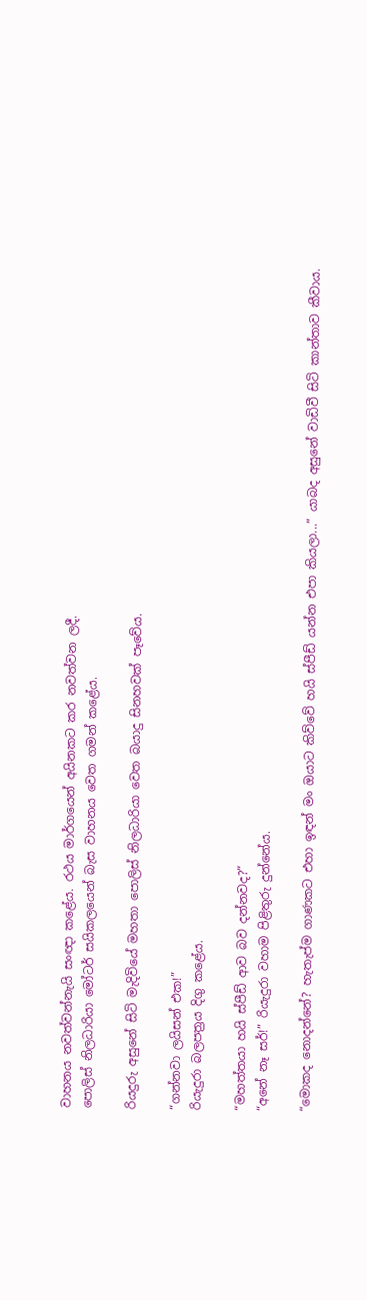වාහනය නවත්වන්නැයි සංඥා කළේය. රථය මාර්ගයෙන් අයිනකට කර නවත්වන ලදී.
පොලිස් නිලධාරියා මෝටර් සයිකලයෙන් බැස වාහනය වෙත ගමන් කළේය.

රියදුරු අසුනේ සිටි මැදිවියේ මහතා පොලිස් නිලධාරියා වෙත බයාදු සිනහවක් පෑවේය.

“ගන්නවා ලයිසන් එක!”
රියැදුරා බලපත්‍රය දිගු කළේය.

“මහත්තයා හයි ස්පීඩ් ආව බව දන්නවද?”
“අනේ නෑ සර්!” රියැදුරා වහාම පිළිතුරු දුන්නේය.

“මොකද නොදන්නේ? හැතැප්ම ගාණකට එහා ඉඳන් මං ඔයාට කිව්වේ හයි ස්පීඩ් යන්න එපා කියලා...” යාබද අසුනේ වාඩිවී සිටි කාන්තාව කීවාය.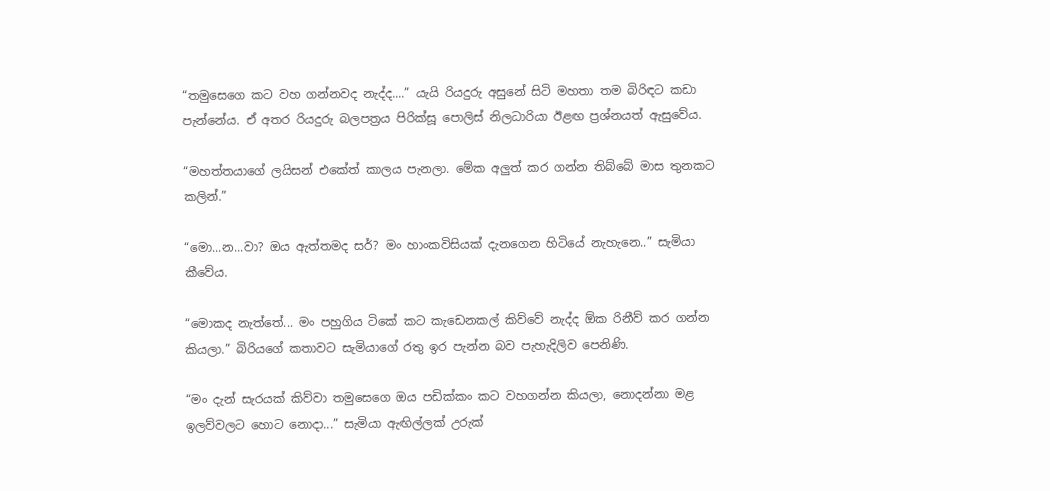“තමුසෙගෙ කට වහ ගන්නවද නැද්ද....” යැයි රියදුරු අසුනේ සිටි මහතා තම බිරිඳට කඩා පැන්නේය. ඒ අතර රියදුරු බලපත්‍රය පිරික්සූ පොලිස් නිලධාරියා ඊළඟ ප්‍රශ්නයත් ඇසුවේය.

“මහත්තයාගේ ලයිසන් එකේත් කාලය පැනලා. මේක අලුත් කර ගන්න තිබ්බේ මාස තුනකට කලින්.”

“මො...න...වා? ඔය ඇත්තමද සර්? මං හාංකවිසියක් දැනගෙන හිටියේ නැහැනෙ..” සැමියා කීවේය.

“මොකද නැත්තේ... මං පහුගිය ටිකේ කට කැඩෙනකල් කිව්වේ නැද්ද ඕක රිනීව් කර ගන්න කියලා.” බිරියගේ කතාවට සැමියාගේ රතු ඉර පැන්න බව පැහැදිලිව පෙනිණි.

“මං දැන් සැරයක් කිව්වා තමුසෙගෙ ඔය පඩික්කං කට වහගන්න කියලා, නොදන්නා මළ ඉලව්වලට හොට නොදා...” සැමියා ඇඟිල්ලක් උරුක්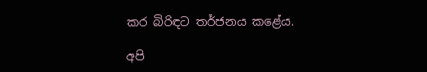කර බිරිඳට තර්ජනය කළේය.

අපි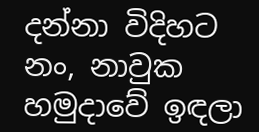දන්නා විදිහට නං, නාවුක හමුදාවේ ඉඳලා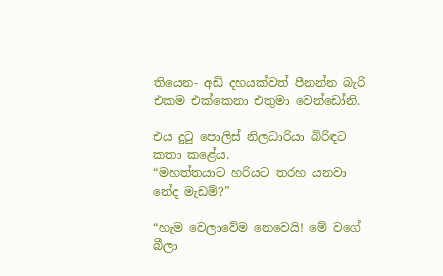තියෙන- අඩි දහයක්වත් පීනන්න බැරි එකම එක්කෙනා එතුමා වෙන්ඩෝනි.

එය දුටු පොලිස් නිලධාරියා බිරිඳට කතා කළේය.
“මහත්තයාට හරියට තරහ යනවා නේද මැඩම්?”

“හැම වෙලාවේම නෙවෙයි! මේ වගේ බීලා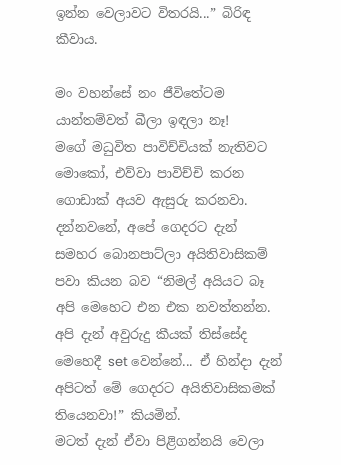ඉන්න වෙලාවට විතරයි...” බිරිඳ කීවාය.

මං වහන්සේ නං ජීවිතේටම යාන්තම්වත් බීලා ඉඳලා නෑ!
මගේ මධුවිත පාවිච්චියක් නැතිවට මොකෝ, එව්වා පාවිච්චි කරන ගොඩාක් අයව ඇසුරු කරනවා. දන්නවනේ, අපේ ගෙදරට දැන් සමහර බොනපාට්ලා අයිතිවාසිකම් පවා කියන බව “නිමල් අයියට බෑ අපි මෙහෙට එන එක නවත්තන්න. අපි දැන් අවුරුදු කීයක් තිස්සේද මෙහෙදී set වෙන්නේ... ඒ හින්දා දැන් අපිටත් මේ ගෙදරට අයිතිවාසිකමක් තියෙනවා!” කියමින්.
මටත් දැන් ඒවා පිළිගන්නයි වෙලා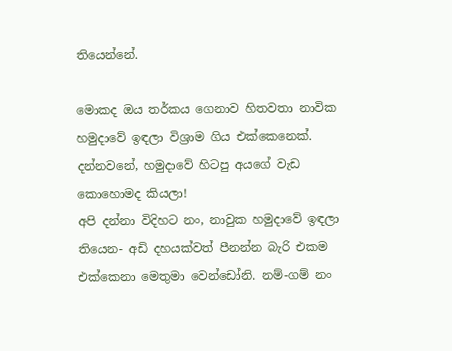තියෙන්නේ.

මොකද ඔය තර්කය ගෙනාව හිතවතා නාවික හමුදාවේ ඉඳලා විශ්‍රාම ගිය එක්කෙනෙක්. දන්නවනේ, හමුදාවේ හිටපු අයගේ වැඩ කොහොමද කියලා!
අපි දන්නා විදිහට නං, නාවුක හමුදාවේ ඉඳලා තියෙන- අඩි දහයක්වත් පීනන්න බැරි එකම එක්කෙනා මෙතුමා වෙන්ඩෝනි. නම්-ගම් නං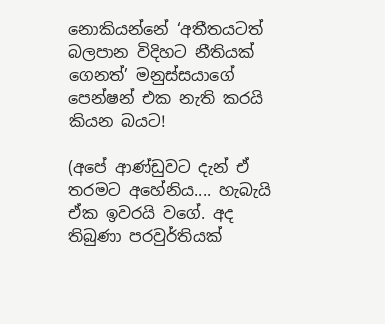නොකියන්නේ ‘අතීතයටත් බලපාන විදිහට නීතියක් ගෙනත්’ මනුස්සයාගේ පෙන්ෂන් එක නැති කරයි කියන බයට!

(අපේ ආණ්ඩුවට දැන් ඒ තරමට අහේනිය.... හැබැයි ඒක ඉවරයි වගේ. අද තිබුණා පරවුර්තියක්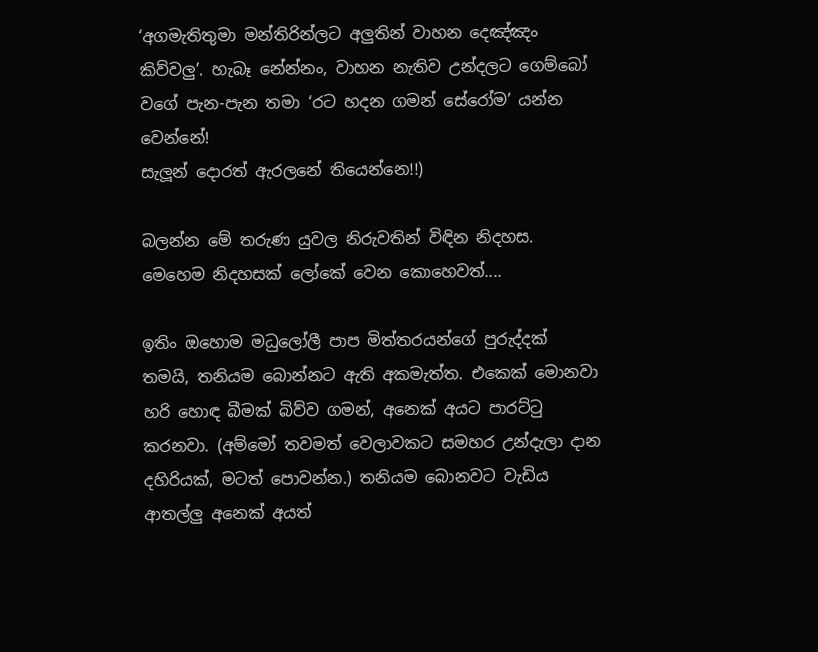‘අගමැතිතුමා මන්තිරින්ලට අලුතින් වාහන දෙඤ්ඤං කිව්වලු’. හැබෑ නේන්නං, වාහන නැතිව උන්දලට ගෙම්බෝ වගේ පැන-පැන තමා ‘රට හදන ගමන් සේරෝම’ යන්න වෙන්නේ!
සැලූන් දොරත් ඇරලනේ තියෙන්නෙ!!)

බලන්න මේ තරුණ යුවල නිරුවතින් විඳින නිදහස. මෙහෙම නිදහසක් ලෝකේ වෙන කොහෙවත්....

ඉතිං ඔහොම මධුලෝලී පාප මිත්තරයන්ගේ පුරුද්දක් තමයි, තනියම බොන්නට ඇති අකමැත්ත. එකෙක් මොනවා හරි හොඳ බීමක් බිව්ව ගමන්, අනෙක් අයට පාරට්ටු කරනවා. (අම්මෝ තවමත් වෙලාවකට සමහර උන්දැලා දාන දහිරියක්, මටත් පොවන්න.) තනියම බොනවට වැඩිය ආතල්ලු අනෙක් අයත්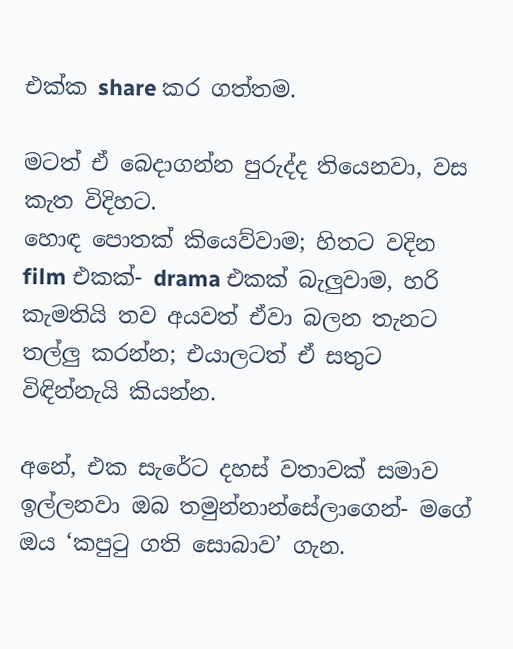එක්ක share කර ගත්තම.

මටත් ඒ බෙදාගන්න පුරුද්ද තියෙනවා, වස කැත විදිහට.
හොඳ පොතක් කියෙව්වාම; හිතට වදින film එකක්- drama එකක් බැලුවාම, හරි කැමතියි තව අයවත් ඒවා බලන තැනට තල්ලු කරන්න; එයාලටත් ඒ සතුට විඳින්නැයි කියන්න.

අනේ, එක සැරේට දහස් වතාවක් සමාව ඉල්ලනවා ඔබ තමුන්නාන්සේලාගෙන්- මගේ ඔය ‘කපුටු ගති සොබාව’ ගැන.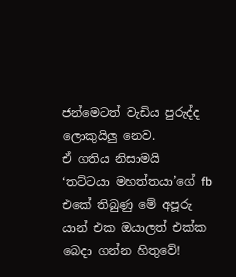ජන්මෙටත් වැඩිය පුරුද්ද ලොකුයිලු නෙව.
ඒ ගතිය නිසාමයි
‘තට්ටයා මහත්තයා’ගේ fb එකේ තිබුණු මේ අපූරු යාන් එක ඔයාලත් එක්ක බෙදා ගන්න හිතුවේ!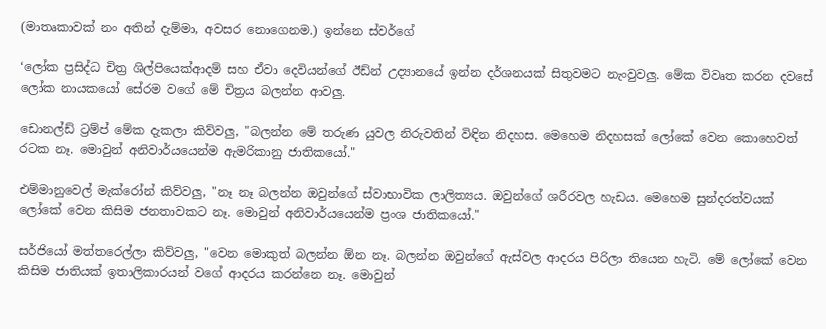(මාතෘකාවක් නං අතින් දැම්මා, අවසර නොගෙනම.) ඉන්නෙ ස්වර්ගේ

‘ලෝක ප්‍රසිද්ධ චිත්‍ර ශිල්පියෙක්ආදම් සහ ඒවා දෙවියන්ගේ ඊඩ්න් උද්‍යානයේ ඉන්න දර්ශනයක් සිතුවමට නැංවුවලු. මේක විවෘත කරන දවසේ ලෝක නායකයෝ සේරම වගේ මේ චිත්‍රය බලන්න ආවලු.

ඩොනල්ඩ් ට්‍රම්ප් මේක දැකලා කිව්වලු, "බලන්න මේ තරුණ යුවල නිරුවතින් විඳින නිදහස. මෙහෙම නිදහසක් ලෝකේ වෙන කොහෙවත් රටක නෑ. මොවුන් අනිවාර්යයෙන්ම ඇමරිකානු ජාතිකයෝ."

එම්මානුවෙල් මැක්රෝන් කිව්වලු, "නෑ නෑ බලන්න ඔවුන්ගේ ස්වාභාවික ලාලිත්‍යය. ඔවුන්ගේ ශරීරවල හැඩය. මෙහෙම සුන්දරත්වයක් ලෝකේ වෙන කිසිම ජනතාවකට නෑ. මොවුන් අනිවාර්යයෙන්ම ප්‍රංශ ජාතිකයෝ."

සර්ජියෝ මත්තරෙල්ලා කිව්වලු, "වෙන මොකුත් බලන්න ඕන නෑ. බලන්න ඔවුන්ගේ ඇස්වල ආදරය පිරිලා තියෙන හැටි. මේ ලෝකේ වෙන කිසිම ජාතියක් ඉතාලිකාරයන් වගේ ආදරය කරන්නෙ නෑ. මොවුන්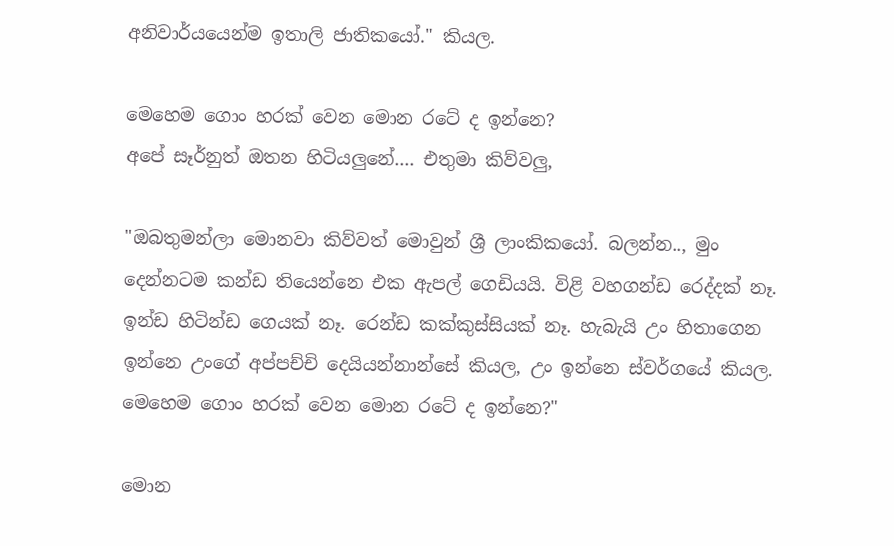අනිවාර්යයෙන්ම ඉතාලි ජාතිකයෝ." කියල.

මෙහෙම ගොං හරක් වෙන මොන රටේ ද ඉන්නෙ?
අපේ සෑර්නුත් ඔතන හිටියලුනේ.... එතුමා කිව්වලු,

"ඔබතුමන්ලා මොනවා කිව්වත් මොවුන් ශ්‍රී ලාංකිකයෝ. බලන්න.., මුං දෙන්නටම කන්ඩ තියෙන්නෙ එක ඇපල් ගෙඩියයි. විළි වහගන්ඩ රෙද්දක් නෑ. ඉන්ඩ හිටින්ඩ ගෙයක් නෑ. රෙන්ඩ කක්කුස්සියක් නෑ. හැබැයි උං හිතාගෙන ඉන්නෙ උංගේ අප්පච්චි දෙයියන්නාන්සේ කියල, උං ඉන්නෙ ස්වර්ගයේ කියල. මෙහෙම ගොං හරක් වෙන මොන රටේ ද ඉන්නෙ?"

මොන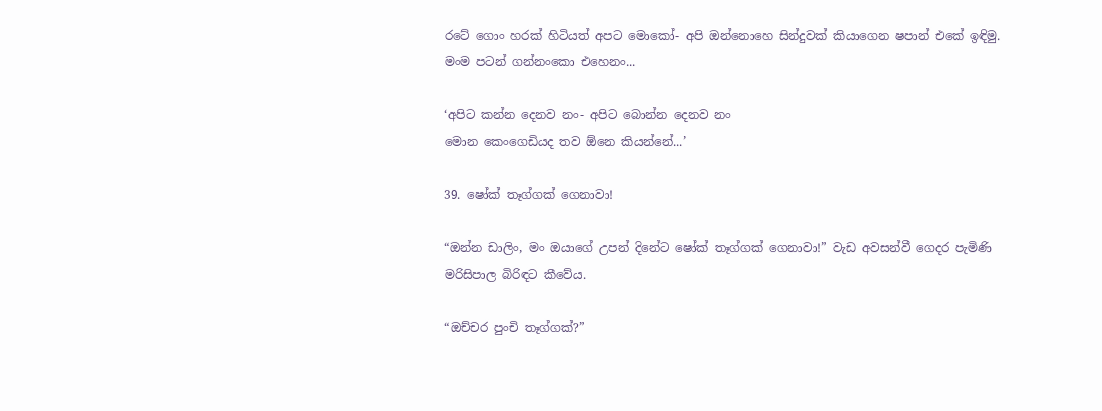රටේ ගොං හරක් හිටියත් අපට මොකෝ- අපි ඔන්නොහෙ සින්දුවක් කියාගෙන ෂපාන් එකේ ඉඳිමු. මංම පටන් ගන්නංකො එහෙනං...

‘අපිට කන්න දෙනව නං- අපිට බොන්න දෙනව නං
මොන කෙංගෙඩියද තව ඕනෙ කියන්නේ...’

39. ෂෝක් තෑග්ගක් ගෙනාවා!

“ඔන්න ඩාලිං, මං ඔයාගේ උපන් දිනේට ෂෝක් තෑග්ගක් ගෙනාවා!” වැඩ අවසන්වී ගෙදර පැමිණි මරිසිපාල බිරිඳට කීවේය.

“ඔච්චර පුංචි තෑග්ගක්?”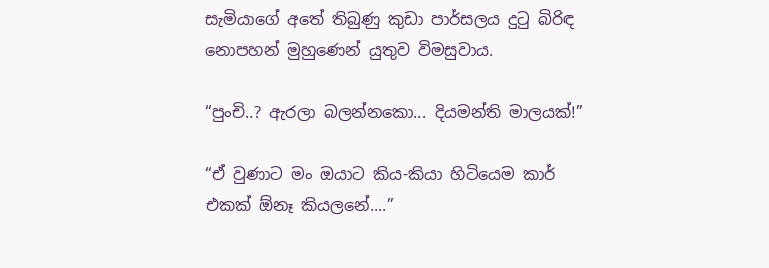සැමියාගේ අතේ තිබුණු කුඩා පාර්සලය දුටු බිරිඳ නොපහන් මුහුණෙන් යුතුව විමසුවාය.

“පුංචි..? ඇරලා බලන්නකො... දියමන්ති මාලයක්!”

“ඒ වුණාට මං ඔයාට කිය-කියා හිටියෙම කාර් එකක් ඕනෑ කියලනේ....”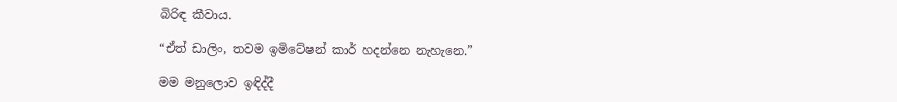බිරිඳ කීවාය.

“ඒත් ඩාලිං, තවම ඉමිටේෂන් කාර් හදන්නෙ නැහැනෙ.”

මම මනුලොව ඉඳිද්දී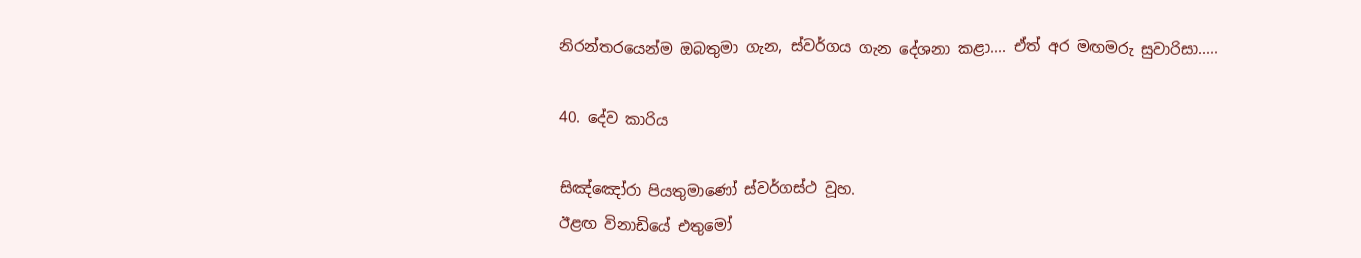නිරන්තරයෙන්ම ඔබතුමා ගැන, ස්වර්ගය ගැන දේශනා කළා.... ඒත් අර මඟමරු සුවාරිසා.....

40. දේව කාරිය

සිඤ්ඤෝරා පියතුමාණෝ ස්වර්ගස්ථ වූහ.
ඊළඟ විනාඩියේ එතුමෝ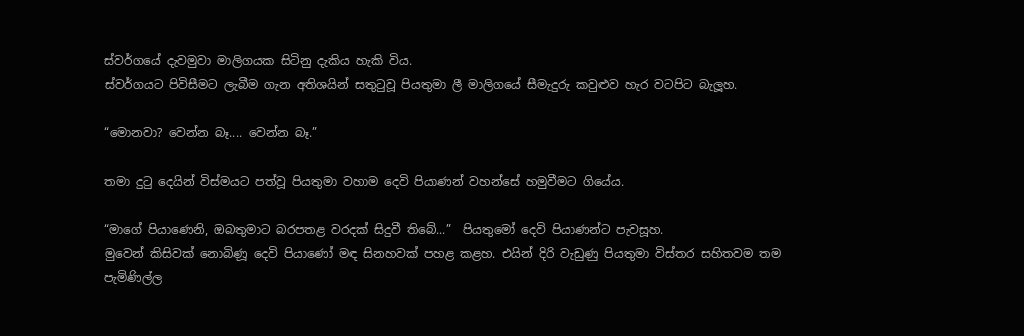ස්වර්ගයේ දැවමුවා මාලිගයක සිටිනු දැකිය හැකි විය.
ස්වර්ගයට පිවිසීමට ලැබීම ගැන අතිශයින් සතුටුවූ පියතුමා ලී මාලිගයේ සීමැදුරු කවුළුව හැර වටපිට බැලූහ.

“මොනවා? වෙන්න බෑ.... වෙන්න බෑ.”

තමා දුටු දෙයින් විස්මයට පත්වූ පියතුමා වහාම දෙවි පියාණන් වහන්සේ හමුවීමට ගියේය.

“මාගේ පියාණෙනි, ඔබතුමාට බරපතළ වරදක් සිදුවී තිබේ...”  පියතුමෝ දෙවි පියාණන්ට පැවසූහ.
මුවෙන් කිසිවක් නොබිණූ දෙවි පියාණෝ මඳ සිනහවක් පහළ කළහ. එයින් දිරි වැඩුණු පියතුමා විස්තර සහිතවම තම පැමිණිල්ල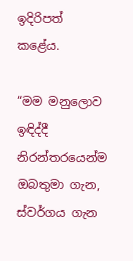ඉදිරිපත් කළේය.

“මම මනුලොව ඉඳිද්දී නිරන්තරයෙන්ම ඔබතුමා ගැන, ස්වර්ගය ගැන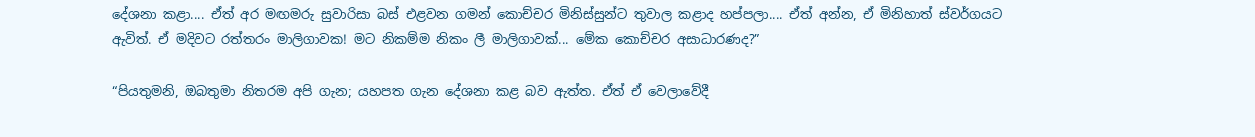දේශනා කළා.... ඒත් අර මඟමරු සුවාරිසා බස් එළවන ගමන් කොච්චර මිනිස්සුන්ට තුවාල කළාද හප්පලා.... ඒත් අන්න, ඒ මිනිහාත් ස්වර්ගයට ඇවිත්. ඒ මදිවට රත්තරං මාලිගාවක! මට නිකම්ම නිකං ලී මාලිගාවක්... මේක කොච්චර අසාධාරණද?”

“පියතුමනි, ඔබතුමා නිතරම අපි ගැන; යහපත ගැන දේශනා කළ බව ඇත්ත. ඒත් ඒ වෙලාවේදී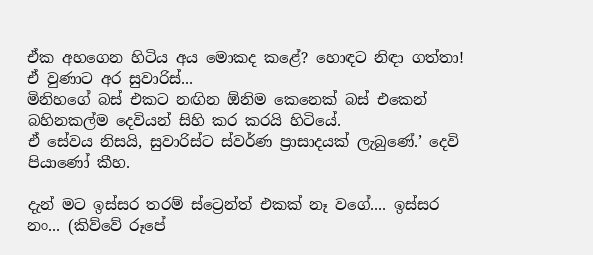ඒක අහගෙන හිටිය අය මොකද කළේ? හොඳට නිඳා ගත්තා!
ඒ වුණාට අර සුවාරිස්...
මිනිහගේ බස් එකට නඟින ඕනිම කෙනෙක් බස් එකෙන් බහිනකල්ම දෙවියන් සිහි කර කරයි හිටියේ.
ඒ සේවය නිසයි, සුවාරිස්ට ස්වර්ණ ප්‍රාසාදයක් ලැබුණේ.’ දෙවි පියාණෝ කීහ.

දැන් මට ඉස්සර තරම් ස්ට්‍රෙන්ත් එකක් නෑ වගේ.... ඉස්සර නං... (කිව්වේ රූපේ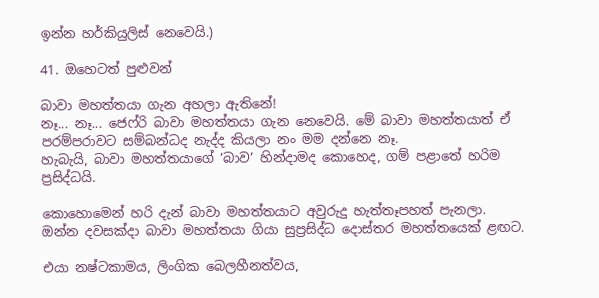ඉන්න හර්කියුලිස් නෙවෙයි.)

41. ඔහෙටත් පුළුවන්

බාවා මහත්තයා ගැන අහලා ඇතිනේ!
නෑ... නෑ... ජෙෆ්රි බාවා මහත්තයා ගැන නෙවෙයි. මේ බාවා මහත්තයාත් ඒ පරම්පරාවට සම්බන්ධද නැද්ද කියලා නං මම දන්නෙ නෑ.
හැබැයි, බාවා මහත්තයාගේ ‘බාව’ හින්දාමද කොහෙද, ගම් පළාතේ හරිම ප්‍රසිද්ධයි.

කොහොමෙන් හරි දැන් බාවා මහත්තයාට අවුරුදු හැත්තෑපහත් පැනලා.
ඔන්න දවසක්දා බාවා මහත්තයා ගියා සුප්‍රසිද්ධ දොස්තර මහත්තයෙක් ළඟට.

එයා නෂ්ටකාමය, ලිංගික බෙලහීනත්වය,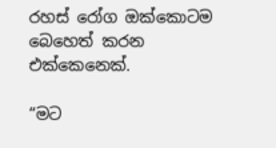රහස් රෝග ඔක්කොටම බෙහෙත් කරන එක්කෙනෙක්.

“මට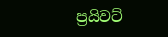ප්‍රයිවට්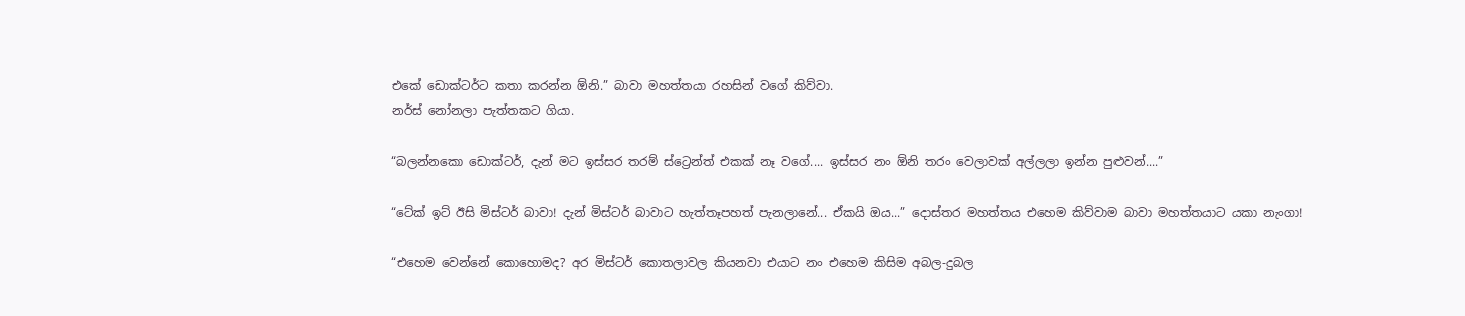එකේ ඩොක්ටර්ට කතා කරන්න ඕනි.” බාවා මහත්තයා රහසින් වගේ කිව්වා.
නර්ස් නෝනලා පැත්තකට ගියා.

“බලන්නකො ඩොක්ටර්, දැන් මට ඉස්සර තරම් ස්ට්‍රෙන්ත් එකක් නෑ වගේ.... ඉස්සර නං ඕනි තරං වෙලාවක් අල්ලලා ඉන්න පුළුවන්....”

“ටේක් ඉට් ඊසි මිස්ටර් බාවා! දැන් මිස්ටර් බාවාට හැත්තෑපහත් පැනලානේ... ඒකයි ඔය...” දොස්තර මහත්තය එහෙම කිව්වාම බාවා මහත්තයාට යකා නැංගා!

“එහෙම වෙන්නේ කොහොමද? අර මිස්ටර් කොතලාවල කියනවා එයාට නං එහෙම කිසිම අබල-දුබල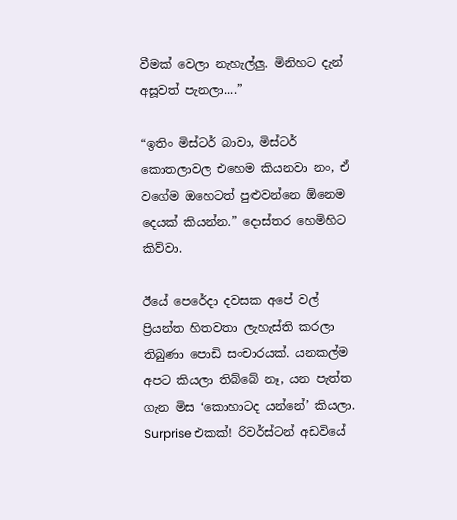වීමක් වෙලා නැහැල්ලු. මිනිහට දැන් අසූවත් පැනලා....”

“ඉතිං මිස්ටර් බාවා, මිස්ටර් කොතලාවල එහෙම කියනවා නං, ඒ වගේම ඔහෙටත් පුළුවන්නෙ ඕනෙම දෙයක් කියන්න.” දොස්තර හෙමිහිට කිව්වා.

ඊයේ පෙරේදා දවසක අපේ වල් ප්‍රියන්ත හිතවතා ලැහැස්ති කරලා තිබුණා පොඩි සංචාරයක්. යනකල්ම අපට කියලා තිබ්බේ නෑ, යන පැත්ත ගැන මිස ‘කොහාටද යන්නේ’ කියලා. Surprise එකක්! රිවර්ස්ටන් අඩවියේ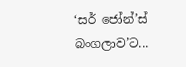‘සර් ජෝන්’ස් බංගලාව’ට...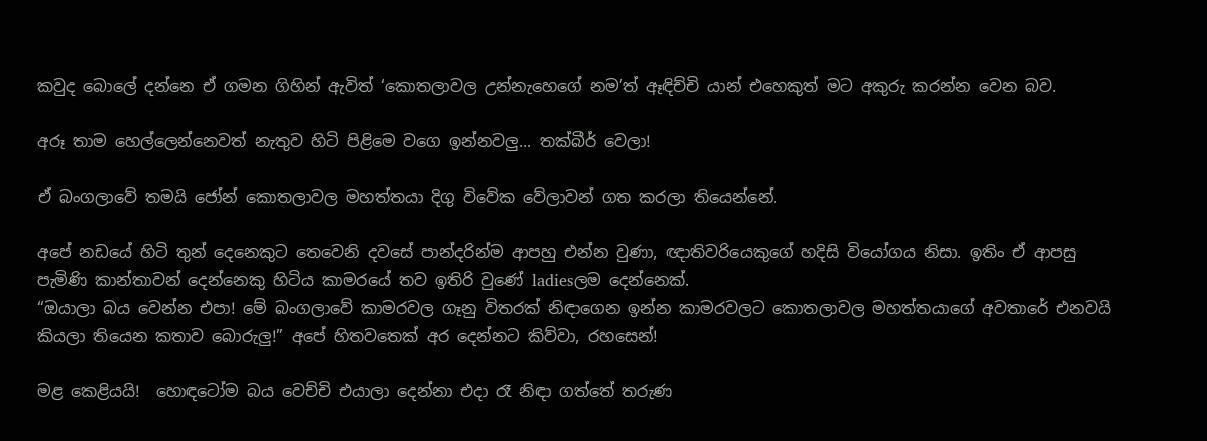කවුද බොලේ දන්නෙ ඒ ගමන ගිහින් ඇවිත් ‘කොතලාවල උන්නැහෙගේ නම’ත් ඈඳිච්චි යාන් එහෙකුත් මට අකුරු කරන්න වෙන බව.

අරූ තාම හෙල්ලෙන්නෙවත් නැතුව හිටි පිළිමෙ වගෙ ඉන්නවලු... තක්බීර් වෙලා!

ඒ බංගලාවේ තමයි ජෝන් කොතලාවල මහත්තයා දිගු විවේක වේලාවන් ගත කරලා තියෙන්නේ.

අපේ නඩයේ හිටි තුන් දෙනෙකුට තෙවෙනි දවසේ පාන්දරින්ම ආපහු එන්න වුණා, ඥාතිවරියෙකුගේ හදිසි වියෝගය නිසා. ඉතිං ඒ ආපසු පැමිණි කාන්තාවන් දෙන්නෙකු හිටිය කාමරයේ තව ඉතිරි වුණේ ladiesලම දෙන්නෙක්.
“ඔයාලා බය වෙන්න එපා! මේ බංගලාවේ කාමරවල ගෑනු විතරක් නිඳාගෙන ඉන්න කාමරවලට කොතලාවල මහත්තයාගේ අවතාරේ එනවයි කියලා තියෙන කතාව බොරුලු!” අපේ හිතවතෙක් අර දෙන්නට කිව්වා, රහසෙන්!

මළ කෙළියයි!  හොඳටෝම බය වෙච්චි එයාලා දෙන්නා එදා රෑ නිඳා ගත්තේ තරුණ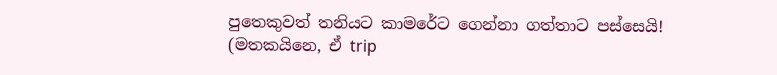පුතෙකුවත් තනියට කාමරේට ගෙන්නා ගත්තාට පස්සෙයි!
(මතකයිනෙ, ඒ trip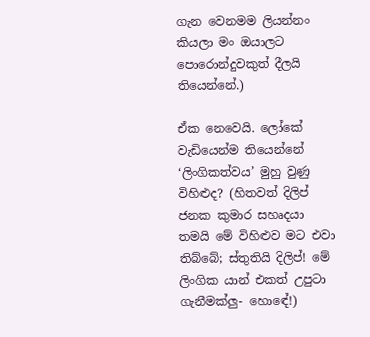ගැන වෙනමම ලියන්නං කියලා මං ඔයාලට පොරොන්දුවකුත් දීලයි තියෙන්නේ.)

ඒක නෙවෙයි. ලෝකේ වැඩියෙන්ම තියෙන්නේ ‘ලිංගිකත්වය’ මුහු වුණු විහිළුද? (හිතවත් දිලිප් ජනක කුමාර සහෘදයා තමයි මේ විහිළුව මට එවා තිබ්බේ; ස්තුතියි දිලිප්! මේ ලිංගික යාන් එකත් උපුටා ගැනීමක්ලු- හොඳේ!)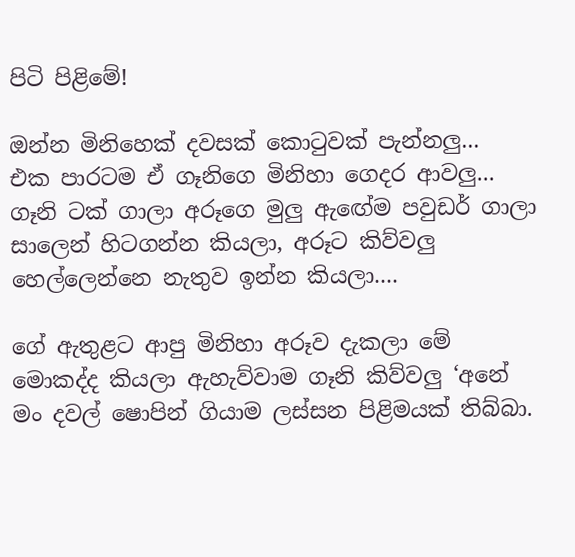පිටි පිළිමේ!

ඔන්න මිනිහෙක් දවසක් කොටුවක් පැන්නලු...
එක පාරටම ඒ ගෑනිගෙ මිනිහා ගෙදර ආවලු... ගෑනි ටක් ගාලා අරූගෙ මුලු ඇඟේම පවුඩර් ගාලා සාලෙන් හිටගන්න කියලා, අරූට කිව්වලු හෙල්ලෙන්නෙ නැතුව ඉන්න කියලා....

ගේ ඇතුළට ආපු මිනිහා අරූව දැකලා මේ මොකද්ද කියලා ඇහැව්වාම ගෑනි කිව්වලු ‘අනේ මං දවල් ෂොපින් ගියාම ලස්සන පිළිමයක් තිබ්බා.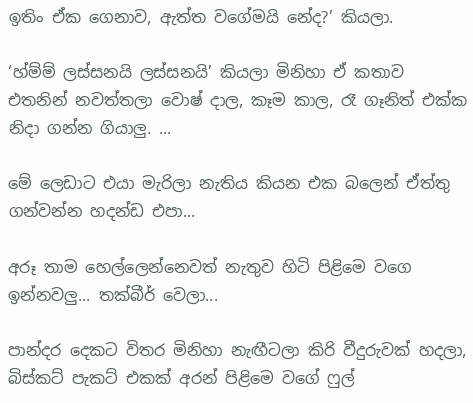ඉතිං ඒක ගෙනාව, ඇත්ත වගේමයි නේද?’ කියලා.

‘හ්ම්ම් ලස්සනයි ලස්සනයි’ කියලා මිනිහා ඒ කතාව එතනින් නවත්තලා වොෂ් දාල, කෑම කාල, රෑ ගෑනිත් එක්ක නිදා ගන්න ගියාලු. ...

මේ ලෙඩාට එයා මැරිලා නැතිය කියන එක බලෙන් ඒත්තු ගන්වන්න හදන්ඩ එපා...

අරූ තාම හෙල්ලෙන්නෙවත් නැතුව හිටි පිළිමෙ වගෙ ඉන්නවලු... තක්බීර් වෙලා...

පාන්දර දෙකට විතර මිනිහා නැඟීටලා කිරි වීදුරුවක් හදලා, බිස්කට් පැකට් එකක් අරන් පිළිමෙ වගේ ෆුල්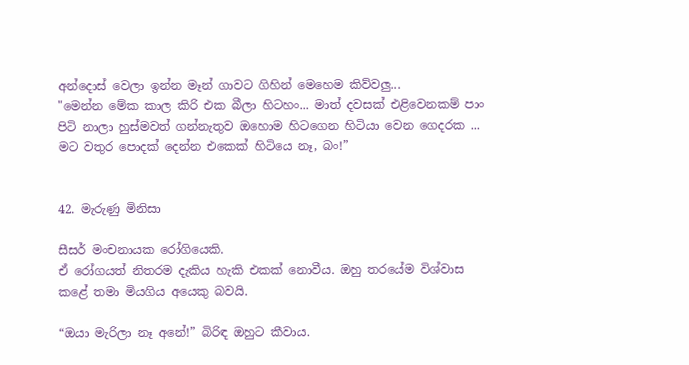අන්දොස් වෙලා ඉන්න මෑන් ගාවට ගිහින් මෙහෙම කිව්වලු...
"මෙන්න මේක කාල කිරි එක බීලා හිටහං... මාත් දවසක් එළිවෙනකම් පාං පිටි නාලා හුස්මවත් ගන්නැතුව ඔහොම හිටගෙන හිටියා වෙන ගෙදරක ... මට වතුර පොදක් දෙන්න එකෙක් හිටියෙ නෑ, බං!”


42. මැරුණු මිනිසා

සීසර් මංචනායක රෝගියෙකි.
ඒ රෝගයත් නිතරම දැකිය හැකි එකක් නොවීය. ඔහු තරයේම විශ්වාස කළේ තමා මියගිය අයෙකු බවයි.

“ඔයා මැරිලා නෑ අනේ!” බිරිඳ ඔහුට කීවාය.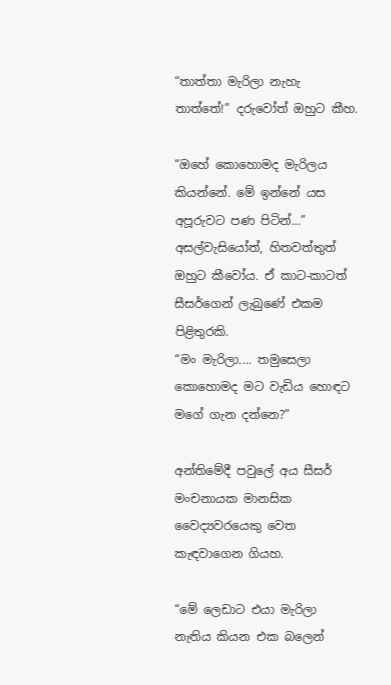“තාත්තා මැරිලා නැහැ තාත්තේ!” දරුවෝත් ඔහුට කීහ.

“ඔහේ කොහොමද මැරිලය කියන්නේ. මේ ඉන්නේ යස අපූරුවට පණ පිටින්...” අසල්වැසියෝත්, හිතවත්තුත් ඔහුට කීවෝය. ඒ කාට-කාටත් සීසර්ගෙන් ලැබුණේ එකම පිළිතුරකි.
“මං මැරිලා.... තමුසෙලා කොහොමද මට වැඩිය හොඳට මගේ ගැන දන්නෙ?”

අන්තිමේදී පවුලේ අය සීසර් මංචනායක මානසික වෛද්‍යවරයෙකු වෙත කැඳවාගෙන ගියහ.

“මේ ලෙඩාට එයා මැරිලා නැතිය කියන එක බලෙන්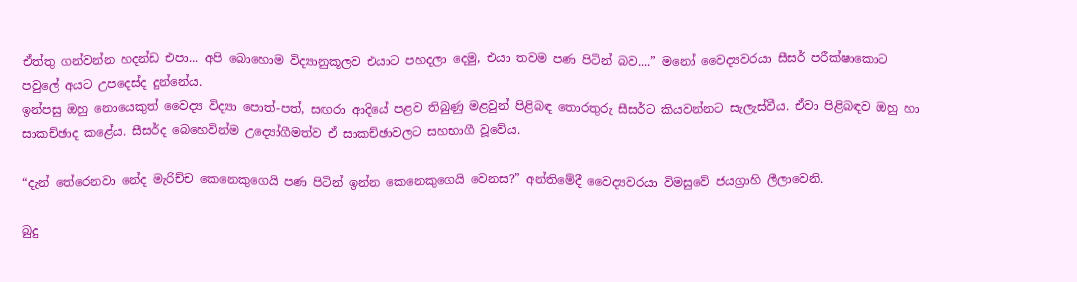ඒත්තු ගන්වන්න හදන්ඩ එපා... අපි බොහොම විද්‍යානුකූලව එයාට පහදලා දෙමු, එයා තවම පණ පිටින් බව....” මනෝ වෛද්‍යවරයා සීසර් පරීක්ෂාකොට පවුලේ අයට උපදෙස්ද දුන්නේය.
ඉන්පසු ඔහු නොයෙකුත් වෛද්‍ය විද්‍යා පොත්-පත්, සඟරා ආදියේ පළව තිබුණු මළවුන් පිළිබඳ තොරතුරු සීසර්ට කියවන්නට සැලැස්වීය. ඒවා පිළිබඳව ඔහු හා සාකච්ඡාද කළේය. සීසර්ද බෙහෙවින්ම උද්‍යෝගීමත්ව ඒ සාකච්ඡාවලට සහභාගී වූවේය.

“දැන් තේරෙනවා නේද මැරිච්ච කෙනෙකුගෙයි පණ පිටින් ඉන්න කෙනෙකුගෙයි වෙනස?” අන්තිමේදී වෛද්‍යවරයා විමසුවේ ජයග්‍රාහි ලීලාවෙනි.

බුදු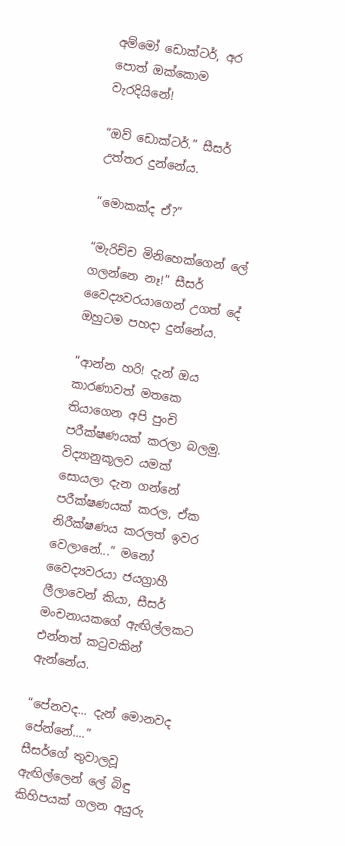අම්මෝ ඩොක්ටර්, අර පොත් ඔක්කොම වැරදියිනේ!

“ඔව් ඩොක්ටර්.” සීසර් උත්තර දුන්නේය.

“මොකක්ද ඒ?”

“මැරිච්ච මිනිහෙක්ගෙන් ලේ ගලන්නෙ නෑ!” සීසර් වෛද්‍යවරයාගෙන් උගත් දේ ඔහුටම පහදා දුන්නේය.

“ආන්න හරි! දැන් ඔය කාරණාවත් මතකෙ තියාගෙන අපි පුංචි පරීක්ෂණයක් කරලා බලමු. විද්‍යානුකූලව යමක් සොයලා දැන ගන්නේ පරීක්ෂණයක් කරල, ඒක නිරීක්ෂණය කරලත් ඉවර වෙලානේ...” මනෝ වෛද්‍යවරයා ජයග්‍රාහී ලීලාවෙන් කියා, සීසර් මංචනායකගේ ඇඟිල්ලකට එන්නත් කටුවකින් ඇන්නේය.

“පේනවද... දැන් මොනවද පේන්නේ....”
සීසර්ගේ තුවාලවූ ඇඟිල්ලෙන් ලේ බිඳු කිහිපයක් ගලන අයුරු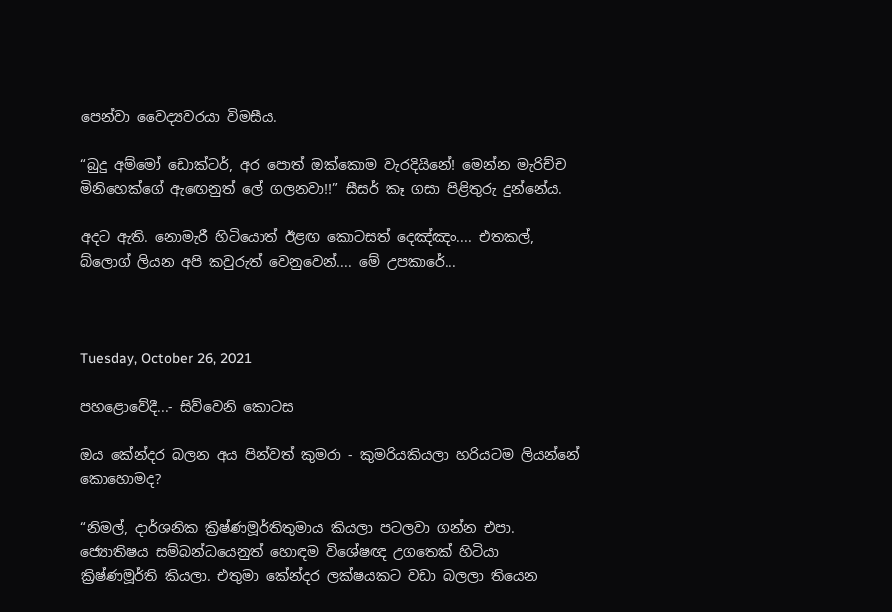පෙන්වා වෛද්‍යවරයා විමසීය.

“බුදු අම්මෝ ඩොක්ටර්, අර පොත් ඔක්කොම වැරදියිනේ! මෙන්න මැරිච්ච මිනිහෙක්ගේ ඇඟෙනුත් ලේ ගලනවා!!” සීසර් කෑ ගසා පිළිතුරු දුන්නේය.

අදට ඇති. නොමැරී හිටියොත් ඊළඟ කොටසත් දෙඤ්ඤං.... එතකල්, බ්ලොග් ලියන අපි කවුරුත් වෙනුවෙන්.... මේ උපකාරේ...



Tuesday, October 26, 2021

පහළොවේදී...- සිව්වෙනි කොටස

ඔය කේන්දර බලන අය පින්වත් කුමරා - කුමරියකියලා හරියටම ලියන්නේ කොහොමද?

“නිමල්, දාර්ශනික ක්‍රිෂ්ණමූර්තිතුමාය කියලා පටලවා ගන්න එපා. ජ්‍යොතිෂය සම්බන්ධයෙනුත් හොඳම විශේෂඥ උගතෙක් හිටියා ක්‍රිෂ්ණමූර්ති කියලා. එතුමා කේන්දර ලක්ෂයකට වඩා බලලා තියෙන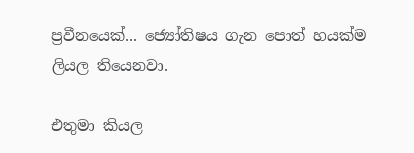ප්‍රවීනයෙක්... ජ්‍යෝතිෂය ගැන පොත් හයක්ම ලියල තියෙනවා.

එතුමා කියල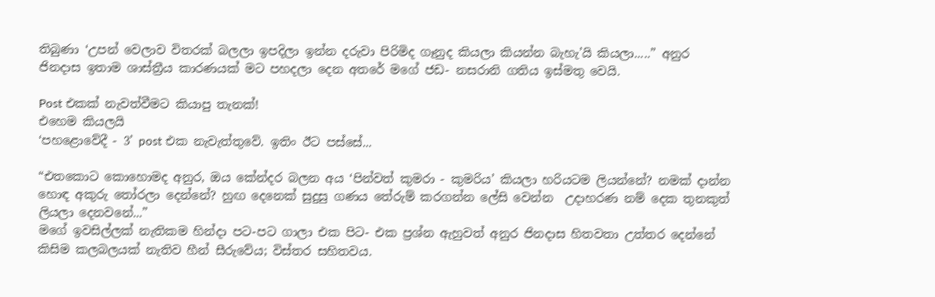තිබුණා ‘උපන් වෙලාව විතරක් බලලා ඉපදිලා ඉන්න දරුවා පිරිමිද ගෑනුද කියලා කියන්න බැහැ’යි කියලා.....” අනුර ජිනදාස ඉතාම ශාස්ත්‍රීය කාරණයක් මට පහදලා දෙන අතරේ මගේ ජඩ- නසරානි ගතිය ඉස්මතු වෙයි.

Post එකක් නැවත්වීමට කියාපු තැනක්!
එහෙම කියලයි
‘පහළොවේදී - 3’ post එක නැවැත්තුවේ. ඉතිං ඊට පස්සේ...

“එතකොට කොහොමද අනුර, ඔය කේන්දර බලන අය ‘පින්වත් කුමරා - කුමරිය’ කියලා හරියටම ලියන්නේ? නමක් දාන්න හොඳ අකුරු තෝරලා දෙන්නේ? හුඟ දෙනෙක් සුදුසු ගණය තේරුම් කරගන්න ලේසි වෙන්න  උදාහරණ නම් දෙක තුනකුත් ලියලා දෙනවනේ...”
මගේ ඉවසිල්ලක් නැතිකම හින්දා පට-පට ගාලා එක පිට- එක ප්‍රශ්න ඇහුවත් අනුර ජිනදාස හිතවතා උත්තර දෙන්නේ කිසිම කලබලයක් නැතිව හීන් සීරුවේය; විස්තර සහිතවය.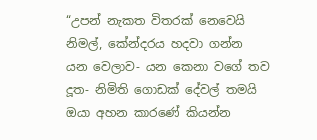“උපන් නැකත විතරක් නෙවෙයි නිමල්, කේන්දරය හදවා ගන්න යන වෙලාව- යන කෙනා වගේ තව දූත- නිමිති ගොඩක් දේවල් තමයි ඔයා අහන කාරණේ කියන්න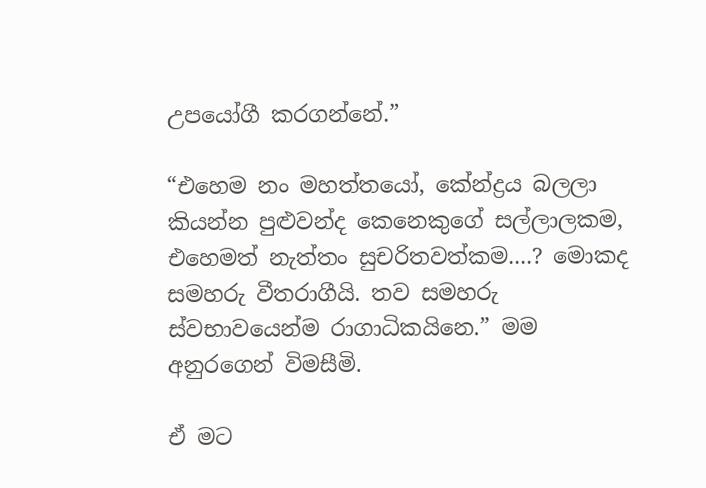උපයෝගී කරගන්නේ.”

“එහෙම නං මහත්තයෝ, කේන්ද්‍රය බලලා කියන්න පුළුවන්ද කෙනෙකුගේ සල්ලාලකම, එහෙමත් නැත්තං සුචරිතවත්කම....? මොකද සමහරු වීතරාගීයි. තව සමහරු ස්වභාවයෙන්ම රාගාධිකයිනෙ.” මම අනුරගෙන් විමසීමි.

ඒ මට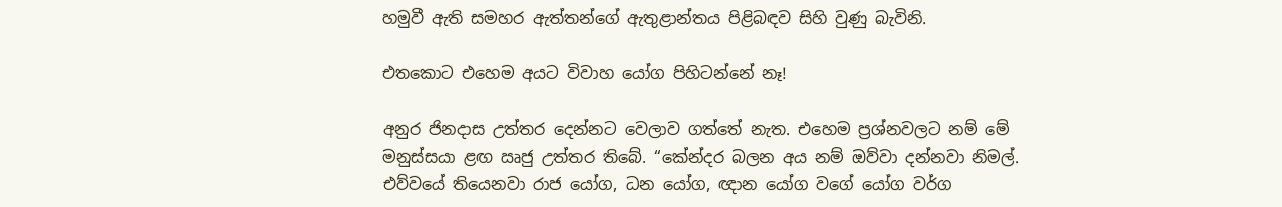හමුවී ඇති සමහර ඇත්තන්ගේ ඇතුළාන්තය පිළිබඳව සිහි වුණු බැවිනි.

එතකොට එහෙම අයට විවාහ යෝග පිහිටන්නේ නෑ!

අනුර ජිනදාස උත්තර දෙන්නට වෙලාව ගත්තේ නැත. එහෙම ප්‍රශ්නවලට නම් මේ මනුස්සයා ළඟ ඍජු උත්තර තිබේ. “කේන්දර බලන අය නම් ඔව්වා දන්නවා නිමල්. එව්වයේ තියෙනවා රාජ යෝග, ධන යෝග, ඥාන යෝග වගේ යෝග වර්ග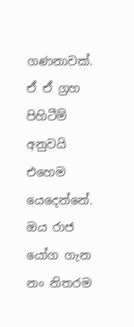ගණනාවක්. ඒ ඒ ග්‍රහ පිහිටීම් අනුවයි එහෙම යෙදෙන්නේ. ඔය රාජ යෝග ගැන නං නිතරම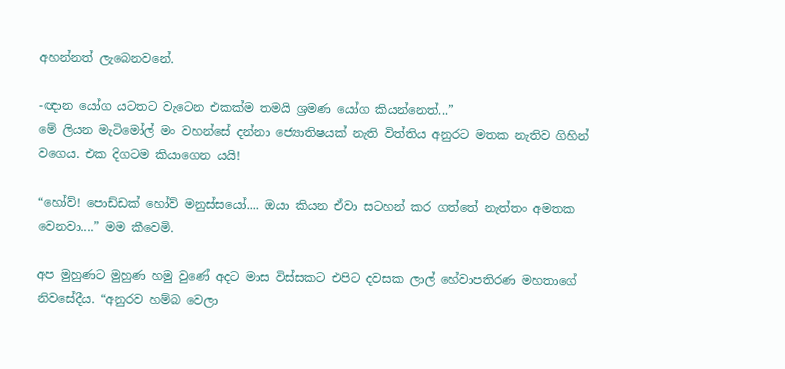අහන්නත් ලැබෙනවනේ.

-ඥාන යෝග යටතට වැටෙන එකක්ම තමයි ශ්‍රමණ යෝග කියන්නෙත්...”
මේ ලියන මැටිමෝල් මං වහන්සේ දන්නා ජ්‍යොතිෂයක් නැති විත්තිය අනුරට මතක නැතිව ගිහින් වගෙය. එක දිගටම කියාගෙන යයි!

“හෝව්! පොඩ්ඩක් හෝව් මනුස්සයෝ.... ඔයා කියන ඒවා සටහන් කර ගත්තේ නැත්තං අමතක වෙනවා....” මම කීවෙමි.

අප මුහුණට මුහුණ හමු වුණේ අදට මාස විස්සකට එපිට දවසක ලාල් හේවාපතිරණ මහතාගේ නිවසේදීය. “අනුරව හම්බ වෙලා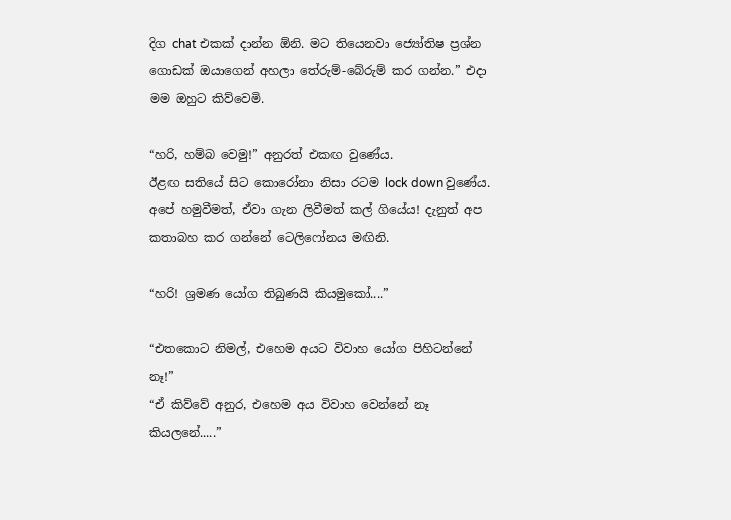දිග chat එකක් දාන්න ඕනි. මට තියෙනවා ජ්‍යෝතිෂ ප්‍රශ්න ගොඩක් ඔයාගෙන් අහලා තේරුම්-බේරුම් කර ගන්න.” එදා මම ඔහුට කිව්වෙමි.

“හරි, හම්බ වෙමු!” අනුරත් එකඟ වුණේය.
ඊළඟ සතියේ සිට කොරෝනා නිසා රටම lock down වුණේය. අපේ හමුවීමත්, ඒවා ගැන ලිවීමත් කල් ගියේය! දැනුත් අප කතාබහ කර ගන්නේ ටෙලිෆෝනය මඟිනි.

“හරි! ශ්‍රමණ යෝග තිබුණයි කියමුකෝ....”

“එතකොට නිමල්, එහෙම අයට විවාහ යෝග පිහිටන්නේ නෑ!”
“ඒ කිව්වේ අනුර, එහෙම අය විවාහ වෙන්නේ නෑ කියලනේ.....”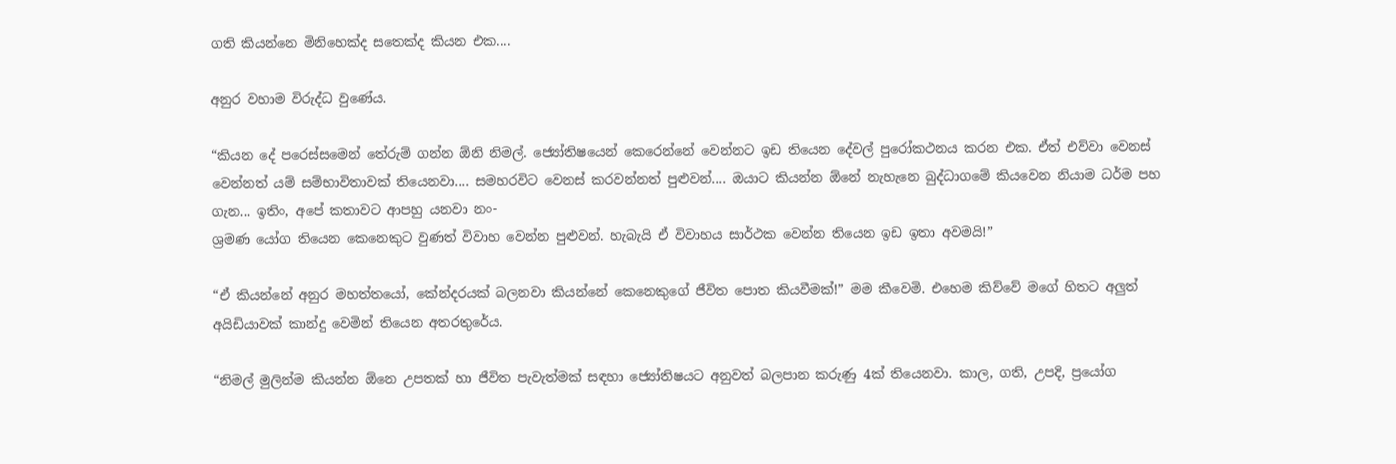ගති කියන්නෙ මිනිහෙක්ද සතෙක්ද කියන එක....

අනුර වහාම විරුද්ධ වුණේය.

“කියන දේ පරෙස්සමෙන් තේරුම් ගන්න ඕනි නිමල්. ජ්‍යෝතිෂයෙන් කෙරෙන්නේ වෙන්නට ඉඩ තියෙන දේවල් පුරෝකථනය කරන එක. ඒත් එව්වා වෙනස් වෙන්නත් යම් සම්භාවිතාවක් තියෙනවා.... සමහරවිට වෙනස් කරවන්නත් පුළුවන්.... ඔයාට කියන්න ඕනේ නැහැනෙ බුද්ධාගමේ කියවෙන නියාම ධර්ම පහ ගැන... ඉතිං, අපේ කතාවට ආපහු යනවා නං-
ශ්‍රමණ යෝග තියෙන කෙනෙකුට වුණත් විවාහ වෙන්න පුළුවන්. හැබැයි ඒ විවාහය සාර්ථක වෙන්න තියෙන ඉඩ ඉතා අවමයි!”

“ඒ කියන්නේ අනුර මහත්තයෝ, කේන්දරයක් බලනවා කියන්නේ කෙනෙකුගේ ජීවිත පොත කියවීමක්!” මම කීවෙමි. එහෙම කිව්වේ මගේ හිතට අලුත් අයිඩියාවක් කාන්දු වෙමින් තියෙන අතරතුරේය.

“නිමල් මුලින්ම කියන්න ඕනෙ උපතක් හා ජීවිත පැවැත්මක් සඳහා ජ්‍යෝතිෂයට අනුවත් බලපාන කරුණු 4ක් තියෙනවා. කාල, ගති, උපදි, ප්‍රයෝග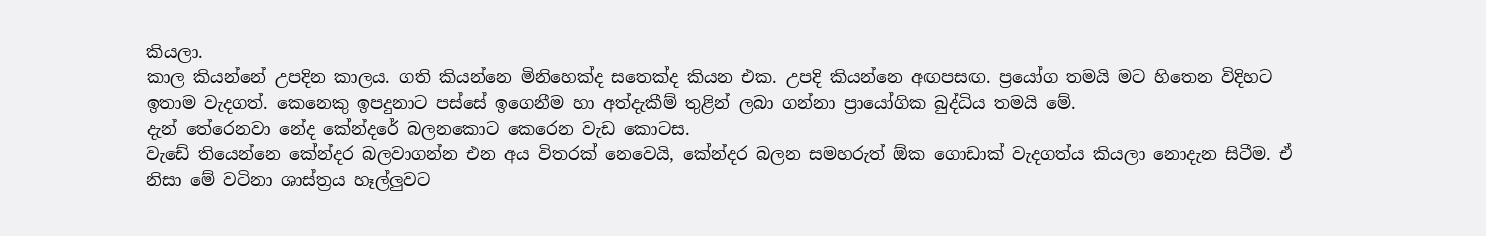කියලා.
කාල කියන්නේ උපදින කාලය. ගති කියන්නෙ මිනිහෙක්ද සතෙක්ද කියන එක. උපදි කියන්නෙ අඟපසඟ. ප්‍රයෝග තමයි මට හිතෙන විදිහට ඉතාම වැදගත්. කෙනෙකු ඉපදුනාට පස්සේ ඉගෙනීම හා අත්දැකීම් තුළින් ලබා ගන්නා ප්‍රායෝගික බුද්ධිය තමයි මේ.
දැන් තේරෙනවා නේද කේන්දරේ බලනකොට කෙරෙන වැඩ කොටස.
වැඩේ තියෙන්නෙ කේන්දර බලවාගන්න එන අය විතරක් නෙවෙයි, කේන්දර බලන සමහරුත් ඕක ගොඩාක් වැදගත්ය කියලා නොදැන සිටීම. ඒ නිසා මේ වටිනා ශාස්ත්‍රය හෑල්ලුවට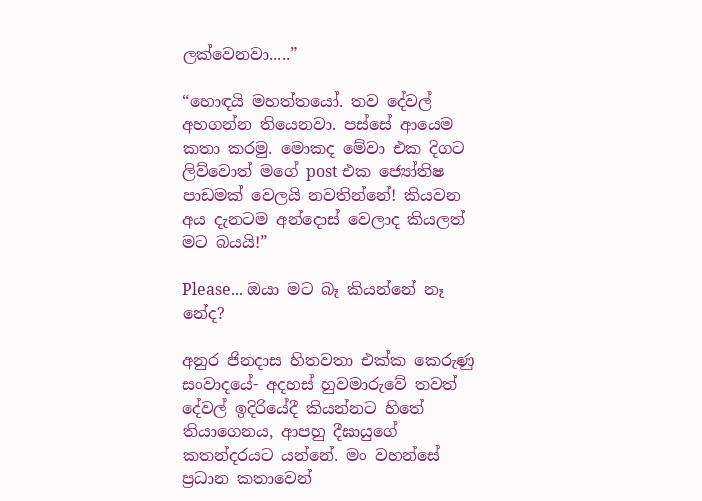ලක්වෙනවා.....”

“හොඳයි මහත්තයෝ. තව දේවල් අහගන්න තියෙනවා. පස්සේ ආයෙම කතා කරමු. මොකද මේවා එක දිගට ලිව්වොත් මගේ post එක ජ්‍යෝතිෂ පාඩමක් වෙලයි නවතින්නේ! කියවන අය දැනටම අන්දොස් වෙලාද කියලත් මට බයයි!”

Please... ඔයා මට බෑ කියන්නේ නෑ නේද?

අනුර ජිනදාස හිතවතා එක්ක කෙරුණු සංවාදයේ- අදහස් හුවමාරුවේ තවත් දේවල් ඉදිරියේදී කියන්නට හිතේ තියාගෙනය, ආපහු දීඝායුගේ කතන්දරයට යන්නේ. මං වහන්සේ ප්‍රධාන කතාවෙන්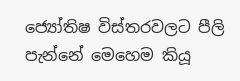ජ්‍යෝතිෂ විස්තරවලට පීලි පැන්නේ මෙහෙම කියූ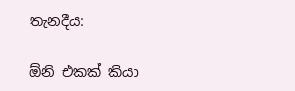තැනදීය:

ඕනි එකක් කියා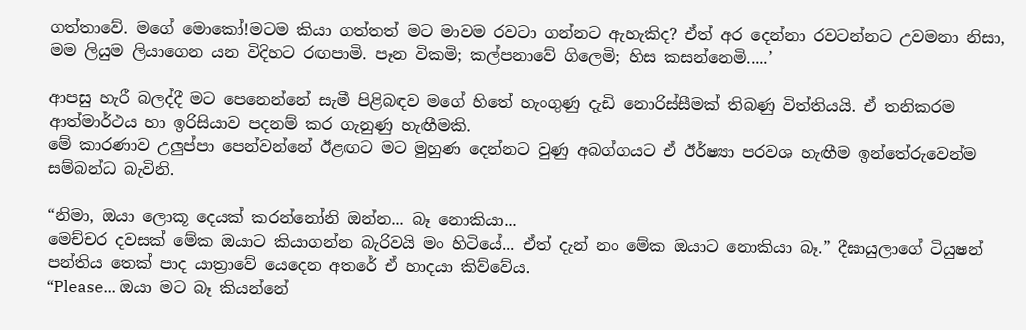ගත්තාවේ. මගේ මොකෝ!මටම කියා ගත්තත් මට මාවම රවටා ගන්නට ඇහැකිද? ඒත් අර දෙන්නා රවටන්නට උවමනා නිසා, මම ලියුම ලියාගෙන යන විදිහට රඟපාමි. පෑන විකමි; කල්පනාවේ ගිලෙමි; හිස කසන්නෙමි.....’

ආපසු හැරී බලද්දී මට පෙනෙන්නේ සැමී පිළිබඳව මගේ හිතේ හැංගුණු දැඩි නොරිස්සීමක් තිබණු විත්තියයි. ඒ තනිකරම ආත්මාර්ථය හා ඉරිසියාව පදනම් කර ගැනුණු හැඟීමකි.
මේ කාරණාව උලුප්පා පෙන්වන්නේ ඊළඟට මට මුහුණ දෙන්නට වුණු අබග්ගයට ඒ ඊර්ෂ්‍යා පරවශ හැඟීම ඉන්තේරුවෙන්ම සම්බන්ධ බැවිනි.

“නිමා, ඔයා ලොකූ දෙයක් කරන්නෝනි ඔන්න... බෑ නොකියා...
මෙච්චර දවසක් මේක ඔයාට කියාගන්න බැරිවයි මං හිටියේ... ඒත් දැන් නං මේක ඔයාට නොකියා බෑ.” දීඝායුලාගේ ටියුෂන් පන්තිය තෙක් පාද යාත්‍රාවේ යෙදෙන අතරේ ඒ හාදයා කිව්වේය.
“Please... ඔයා මට බෑ කියන්නේ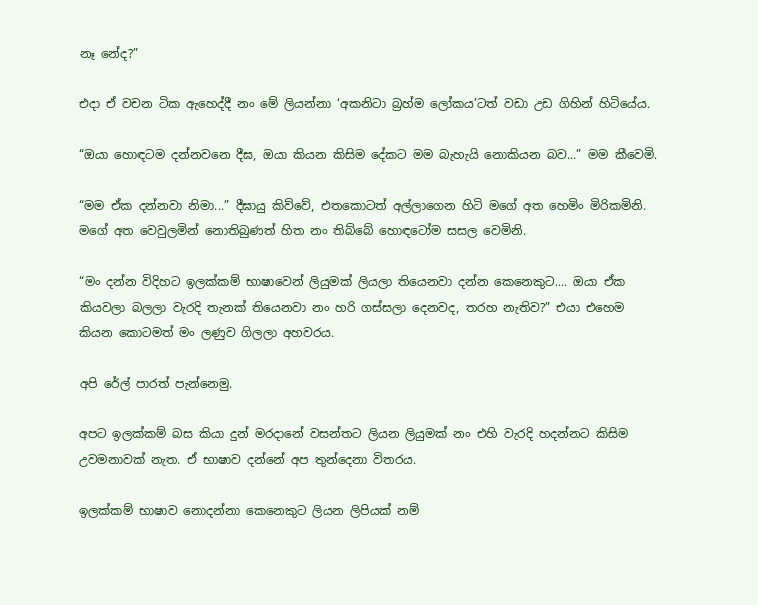නෑ නේද?”

එදා ඒ වචන ටික ඇහෙද්දී නං මේ ලියන්නා ‘අකනිටා බ්‍රහ්ම ලෝකය’ටත් වඩා උඩ ගිහින් හිටියේය.

“ඔයා හොඳටම දන්නවනෙ දීඝ, ඔයා කියන කිසිම දේකට මම බැහැයි නොකියන බව...” මම කීවෙමි.

“මම ඒක දන්නවා නිමා...” දීඝායු කිව්වේ, එතකොටත් අල්ලාගෙන හිටි මගේ අත හෙමිං මිරිකමිනි. මගේ අත වෙවුලමින් නොතිබුණත් හිත නං තිබ්බේ හොඳටෝම සසල වෙමිනි.

“මං දන්න විදිහට ඉලක්කම් භාෂාවෙන් ලියුමක් ලියලා තියෙනවා දන්න කෙනෙකුට.... ඔයා ඒක කියවලා බලලා වැරදි තැනක් තියෙනවා නං හරි ගස්සලා දෙනවද, තරහ නැතිව?” එයා එහෙම කියන කොටමත් මං ලණුව ගිලලා අහවරය.

අපි රේල් පාරත් පැන්නෙමු.

අපට ඉලක්කම් බස කියා දුන් මරදානේ වසන්තට ලියන ලියුමක් නං එහි වැරදි හදන්නට කිසිම උවමනාවක් නැත. ඒ භාෂාව දන්නේ අප තුන්දෙනා විතරය.

ඉලක්කම් භාෂාව නොදන්නා කෙනෙකුට ලියන ලිපියක් නම්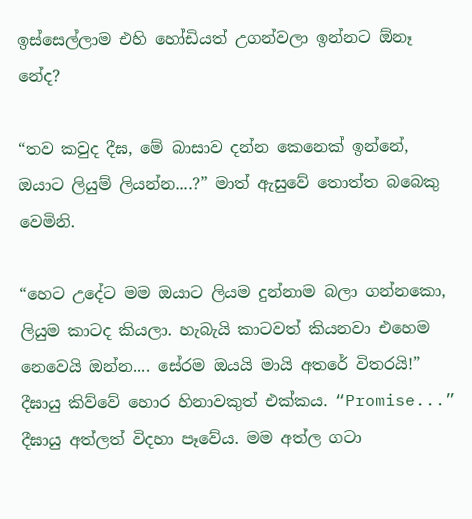ඉස්සෙල්ලාම එහි හෝඩියත් උගන්වලා ඉන්නට ඕනෑ නේද?

“තව කවුද දීඝ, මේ බාසාව දන්න කෙනෙක් ඉන්නේ, ඔයාට ලියුම් ලියන්න....?” මාත් ඇසුවේ තොත්ත බබෙකු වෙමිනි.

“හෙට උදේට මම ඔයාට ලියම දුන්නාම බලා ගන්නකො, ලියුම කාටද කියලා. හැබැයි කාටවත් කියනවා එහෙම නෙවෙයි ඔන්න.... සේරම ඔයයි මායි අතරේ විතරයි!” දීඝායු කිව්වේ හොර හිනාවකුත් එක්කය. “Promise...” දීඝායු අත්ලත් විදහා පෑවේය. මම අත්ල ගටා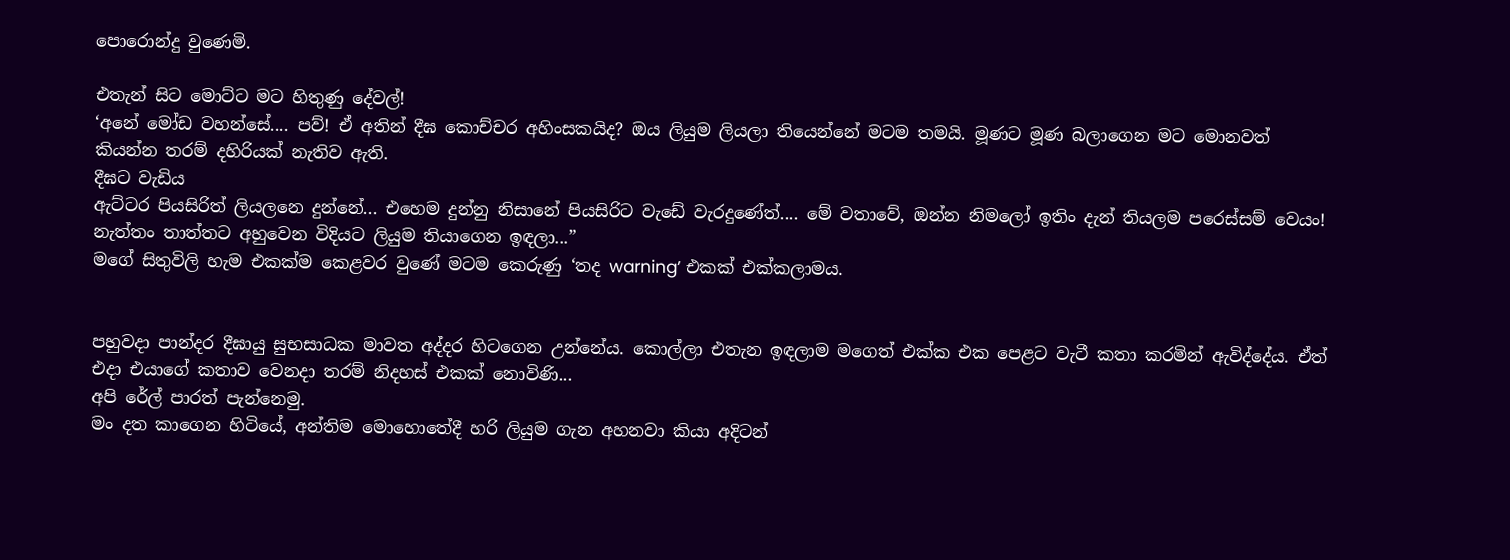පොරොන්දු වුණෙමි.

එතැන් සිට මොට්ට මට හිතුණු දේවල්!
‘අනේ මෝඩ වහන්සේ.... පව්! ඒ අතින් දීඝ කොච්චර අහිංසකයිද? ඔය ලියුම ලියලා තියෙන්නේ මටම තමයි. මූණට මූණ බලාගෙන මට මොනවත් කියන්න තරම් දහිරියක් නැතිව ඇති.
දීඝට වැඩිය
ඇට්ටර පියසිරිත් ලියලනෙ දුන්නේ... එහෙම දුන්නු නිසානේ පියසිරිට වැඩේ වැරදුණේත්.... මේ වතාවේ, ඔන්න නිමලෝ ඉතිං දැන් තියලම පරෙස්සම් වෙයං! නැත්තං තාත්තට අහුවෙන විදියට ලියුම තියාගෙන ඉඳලා...”
මගේ සිතුවිලි හැම එකක්ම කෙළවර වුණේ මටම කෙරුණු ‘තද warning’ එකක් එක්කලාමය.


පහුවදා පාන්දර දීඝායු සුභසාධක මාවත අද්දර හිටගෙන උන්නේය. කොල්ලා එතැන ඉඳලාම මගෙත් එක්ක එක පෙළට වැටී කතා කරමින් ඇවිද්දේය. ඒත් එදා එයාගේ කතාව වෙනදා තරම් නිදහස් එකක් නොවිණි...
අපි රේල් පාරත් පැන්නෙමු.
මං දත කාගෙන හිටියේ, අන්තිම මොහොතේදී හරි ලියුම ගැන අහනවා කියා අදිටන්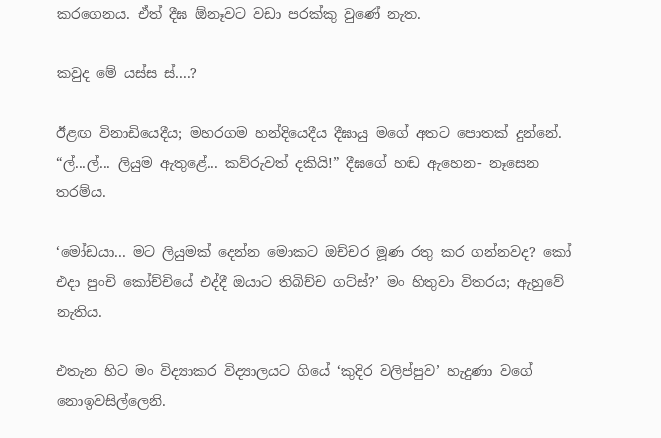කරගෙනය. ඒත් දීඝ ඕනෑවට වඩා පරක්කු වුණේ නැත.

කවුද මේ යස්ස ස්....?

ඊළඟ විනාඩියෙදීය; මහරගම හන්දියෙදීය දීඝායු මගේ අතට පොතක් දුන්නේ. “ල්...ල්... ලියුම ඇතුළේ... කව්රුවත් දකියි!” දීඝගේ හඬ ඇහෙන- නෑසෙන තරම්ය.

‘මෝඩයා... මට ලියුමක් දෙන්න මොකට ඔච්චර මූණ රතු කර ගන්නවද? කෝ එදා පුංචි කෝච්චියේ එද්දී ඔයාට තිබිච්ච ගට්ස්?’ මං හිතුවා විතරය; ඇහුවේ නැතිය.

එතැන හිට මං විද්‍යාකර විද්‍යාලයට ගියේ ‘කුදිර වලිප්පුව’ හැදුණා වගේ නොඉවසිල්ලෙනි.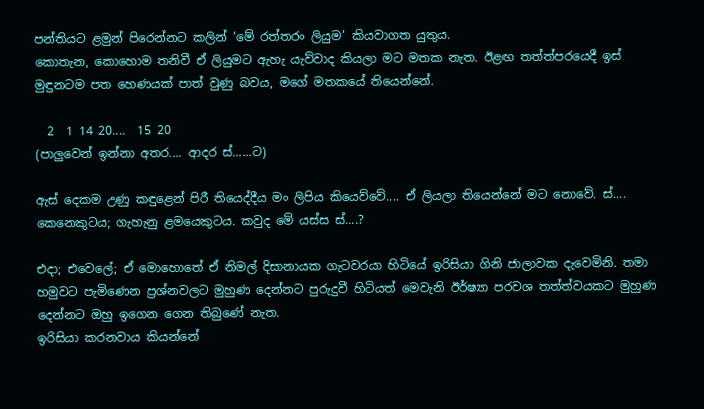පන්තියට ළමුන් පිරෙන්නට කලින් ‘මේ රත්තරං ලියුම’ කියවාගත යුතුය.
කොතැන, කොහොම තනිවී ඒ ලියුමට ඇහැ යැව්වාද කියලා මට මතක නැත. ඊළඟ තත්ත්පරයෙදී ඉස් මුඳුනටම පත හෙණයක් පාත් වුණු බවය, මගේ මතකයේ තියෙන්නේ.

  2  1 14 20....  15 20
(පාලුවෙන් ඉන්නා අතර.... ආදර ස්......ට)

ඇස් දෙකම උණු කඳුළෙන් පිරී තියෙද්දීය මං ලිපිය කියෙව්වේ.... ඒ ලියලා තියෙන්නේ මට නොවේ. ස්.... කෙනෙකුටය; ගැහැනු ළමයෙකුටය. කවුද මේ යස්ස ස්....?

එදා; එවෙලේ; ඒ මොහොතේ ඒ නිමල් දිසානායක ගැටවරයා හිටියේ ඉරිසියා ගිනි ජාලාවක දැවෙමිනි. තමා හමුවට පැමිණෙන ප්‍රශ්නවලට මුහුණ දෙන්නට පුරුදුවී හිටියත් මෙවැනි ඊර්ෂ්‍යා පරවශ තත්ත්වයකට මුහුණ දෙන්නට ඔහු ඉගෙන ගෙන තිබුණේ නැත.
ඉරිසියා කරනවාය කියන්නේ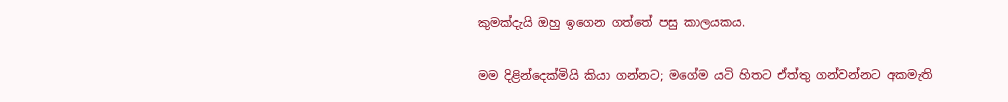කුමක්දැයි ඔහු ඉගෙන ගත්තේ පසු කාලයකය.

මම දිළින්දෙක්මියි කියා ගන්නට; මගේම යටි හිතට ඒත්තු ගන්වන්නට අකමැති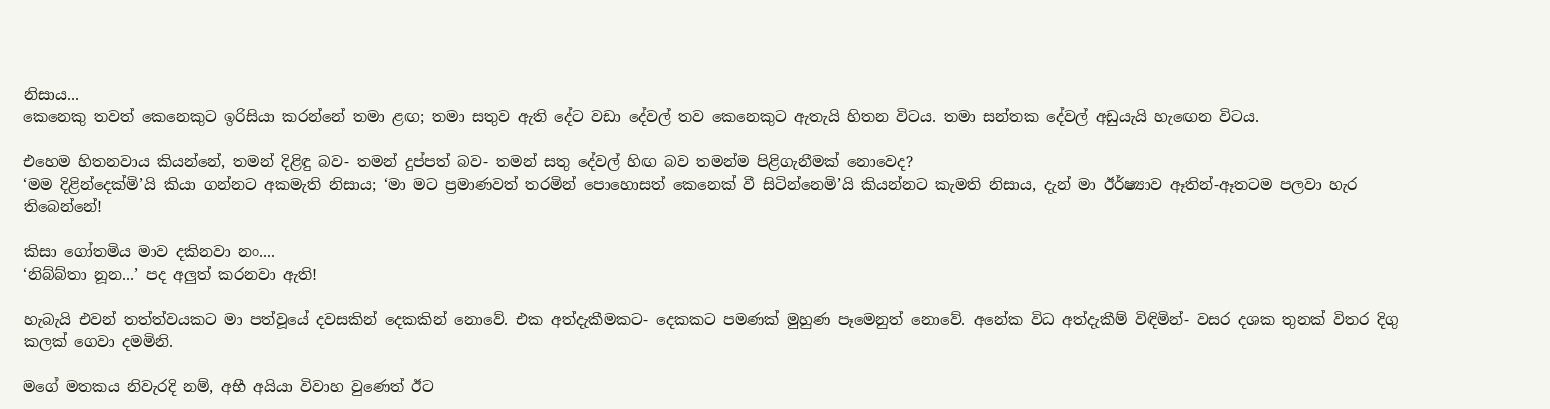නිසාය...
කෙනෙකු තවත් කෙනෙකුට ඉරිසියා කරන්නේ තමා ළඟ; තමා සතුව ඇති දේට වඩා දේවල් තව කෙනෙකුට ඇතැයි හිතන විටය. තමා සන්තක දේවල් අඩුයැයි හැඟෙන විටය.

එහෙම හිතනවාය කියන්නේ, තමන් දිළිඳු බව- තමන් දුප්පත් බව- තමන් සතු දේවල් හිඟ බව තමන්ම පිළිගැනීමක් නොවෙද?
‘මම දිළින්දෙක්මි’යි කියා ගන්නට අකමැති නිසාය; ‘මා මට ප්‍රමාණවත් තරමින් පොහොසත් කෙනෙක් වී සිටින්නෙමි’යි කියන්නට කැමති නිසාය, දැන් මා ඊර්ෂ්‍යාව ඈතින්-ඈතටම පලවා හැර තිබෙන්නේ!

කිසා ගෝතමිය මාව දකිනවා නං....
‘නිබ්බ්තා නූන...’ පද අලුත් කරනවා ඇති!

හැබැයි එවන් තත්ත්වයකට මා පත්වූයේ දවසකින් දෙකකින් නොවේ. එක අත්දැකීමකට- දෙකකට පමණක් මුහුණ පෑමෙනුත් නොවේ. අනේක විධ අත්දැකීම් විඳිමින්- වසර දශක තුනක් විතර දිගු කලක් ගෙවා දමමිනි.

මගේ මතකය නිවැරදි නම්, අභී අයියා විවාහ වුණෙත් ඊට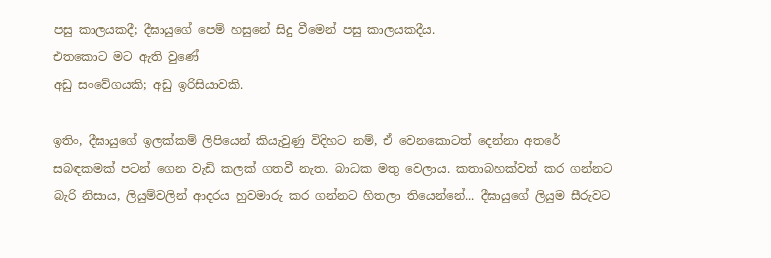පසු කාලයකදී; දීඝායුගේ පෙම් හසුනේ සිදු වීමෙන් පසු කාලයකදීය.
එතකොට මට ඇති වුණේ
අඩු සංවේගයකි; අඩු ඉරිසියාවකි.

ඉතිං, දීඝායුගේ ඉලක්කම් ලිපියෙන් කියැවුණු විදිහට නම්, ඒ වෙනකොටත් දෙන්නා අතරේ සබඳකමක් පටන් ගෙන වැඩි කලක් ගතවී නැත. බාධක මතු වෙලාය. කතාබහක්වත් කර ගන්නට බැරි නිසාය, ලියුම්වලින් ආදරය හුවමාරු කර ගන්නට හිතලා තියෙන්නේ... දීඝායුගේ ලියුම සීරුවට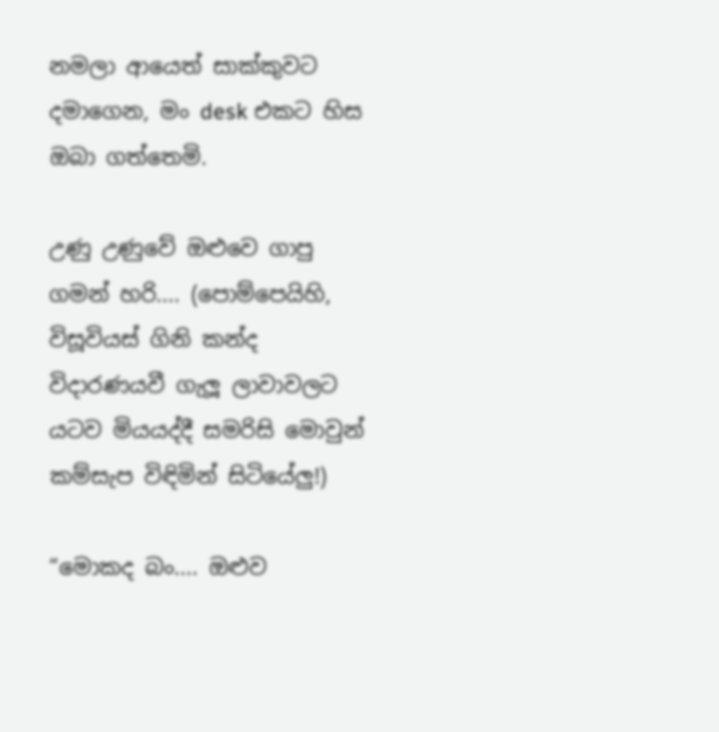නමලා ආයෙත් සාක්කුවට දමාගෙන, මං desk එකට හිස ඔබා ගත්තෙමි.

උණු උණුවේ ඔළුවෙ ගාපු ගමන් හරි.... (පොම්පෙයිහි, විසූවියස් ගිනි කන්ද විදාරණයවී ගැලූ ලාවාවලට යටව මියයද්දී සමරිසි මොවුන් කම්සැප විඳිමින් සිටියේලු!)

“මොකද බං.... ඔළුව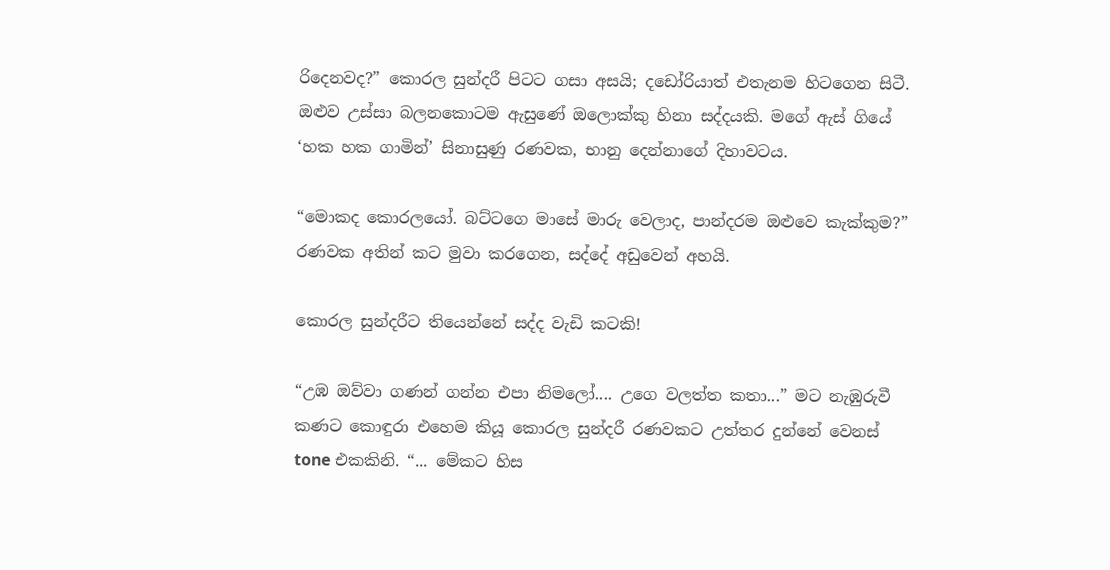රිදෙනවද?” කොරල සුන්දරී පිටට ගසා අසයි; දඩෝරියාත් එතැනම හිටගෙන සිටී. ඔළුව උස්සා බලනකොටම ඇසුණේ ඔලොක්කු හිනා සද්දයකි. මගේ ඇස් ගියේ ‘හක හක ගාමින්’ සිනාසුණු රණවක, භානු දෙන්නාගේ දිහාවටය.

“මොකද කොරලයෝ. බට්ටගෙ මාසේ මාරු වෙලාද, පාන්දරම ඔළුවෙ කැක්කුම?” රණවක අතින් කට මුවා කරගෙන, සද්දේ අඩුවෙන් අහයි.

කොරල සුන්දරීට තියෙන්නේ සද්ද වැඩි කටකි!

“උඹ ඔව්වා ගණන් ගන්න එපා නිමලෝ.... උගෙ වලත්ත කතා...” මට නැඹුරුවී කණට කොඳුරා එහෙම කියූ කොරල සුන්දරී රණවකට උත්තර දුන්නේ වෙනස් tone එකකිනි. “... මේකට හිස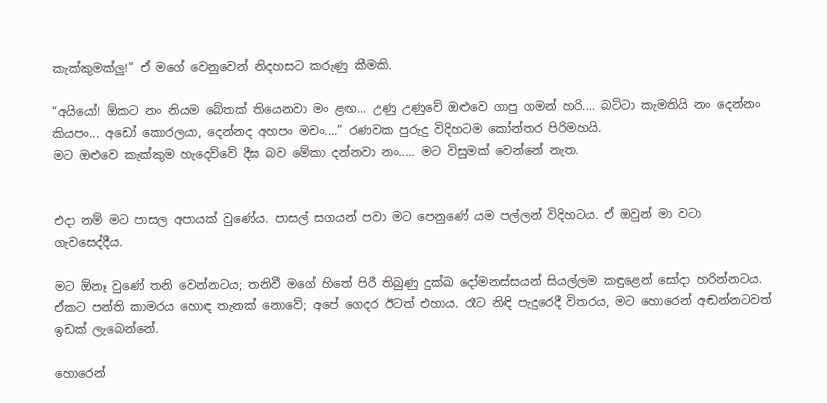කැක්කුමක්ලු!” ඒ මගේ වෙනුවෙන් නිදහසට කරුණු කීමකි.

“අයියෝ! ඕකට නං නියම බේතක් තියෙනවා මං ළඟ... උණු උණුවේ ඔළුවෙ ගාපු ගමන් හරි.... බට්ටා කැමතියි නං දෙන්නං කියපං... අඩෝ කොරලයා, දෙන්නද අහපං මචං....” රණවක පුරුදු විදිහටම කෝන්තර පිරිමහයි.
මට ඔළුවෙ කැක්කුම හැදෙව්වේ දීඝ බව මේකා දන්නවා නං..... මට විසුමක් වෙන්නේ නැත.


එදා නම් මට පාසල අපායක් වුණේය. පාසල් සගයන් පවා මට පෙනුණේ යම පල්ලන් විදිහටය. ඒ ඔවුන් මා වටා ගැවසෙද්දීය.

මට ඕනෑ වුණේ තනි වෙන්නටය; තනිවී මගේ හිතේ පිරී තිබුණු දුක්ඛ දෝමනස්සයන් සියල්ලම කඳුළෙන් සෝදා හරින්නටය. ඒකට පන්ති කාමරය හොඳ තැනක් නොවේ; අපේ ගෙදර ඊටත් එහාය. රෑට නිඳි පැදුරෙදී විතරය, මට හොරෙන් අඬන්නටවත් ඉඩක් ලැබෙන්නේ.

හොරෙන්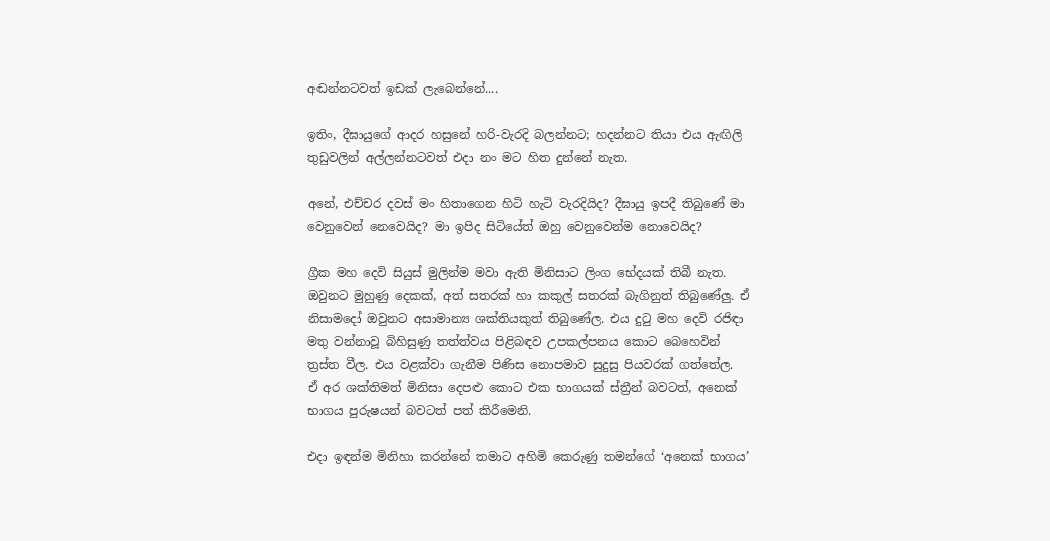අඬන්නටවත් ඉඩක් ලැබෙන්නේ....

ඉතිං, දීඝායුගේ ආදර හසුනේ හරි-වැරදි බලන්නට; හදන්නට තියා එය ඇඟිලි තුඩුවලින් අල්ලන්නටවත් එදා නං මට හිත දුන්නේ නැත.

අනේ, එච්චර දවස් මං හිතාගෙන හිටි හැටි වැරදියිද? දීඝායු ඉපදී තිබුණේ මා වෙනුවෙන් නෙවෙයිද? මා ඉපිද සිටියේත් ඔහු වෙනුවෙන්ම නොවෙයිද?

ග්‍රීක මහ දෙවි සියුස් මුලින්ම මවා ඇති මිනිසාට ලිංග භේදයක් තිබී නැත. ඔවුනට මුහුණු දෙකක්, අත් සතරක් හා කකුල් සතරක් බැගිනුත් තිබුණේලු. ඒ නිසාමදෝ ඔවුනට අසාමාන්‍ය ශක්තියකුත් තිබුණේල. එය දුටු මහ දෙවි රජිඳා මතු වන්නාවූ බිහිසුණු තත්ත්වය පිළිබඳව උපකල්පනය කොට බෙහෙවින් ත්‍රස්ත වීල. එය වළක්වා ගැනීම පිණිස නොපමාව සුදුසු පියවරක් ගත්තේල.
ඒ අර ශක්තිමත් මිනිසා දෙපළු කොට එක භාගයක් ස්ත්‍රීන් බවටත්, අනෙක් භාගය පුරුෂයන් බවටත් පත් කිරීමෙනි.

එදා ඉඳන්ම මිනිහා කරන්නේ තමාට අහිමි කෙරුණු තමන්ගේ ‘අනෙක් භාගය’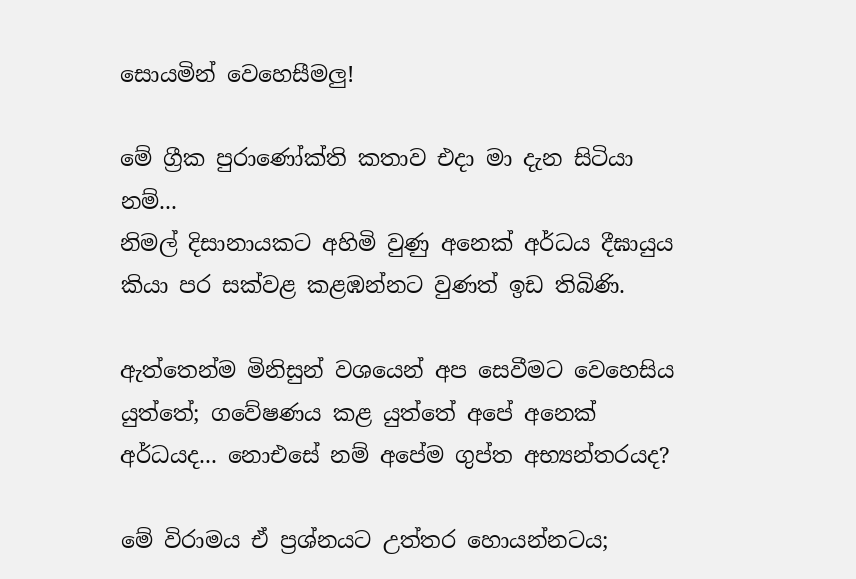සොයමින් වෙහෙසීමලු!

මේ ග්‍රීක පුරාණෝක්ති කතාව එදා මා දැන සිටියා නම්...
නිමල් දිසානායකට අහිමි වුණු අනෙක් අර්ධය දීඝායුය කියා පර සක්වළ කළඹන්නට වුණත් ඉඩ තිබිණි.

ඇත්තෙන්ම මිනිසුන් වශයෙන් අප සෙවීමට වෙහෙසිය යුත්තේ; ගවේෂණය කළ යුත්තේ අපේ අනෙක් අර්ධයද... නොඑසේ නම් අපේම ගුප්ත අභ්‍යන්තරයද?

මේ විරාමය ඒ ප්‍රශ්නයට උත්තර හොයන්නටය;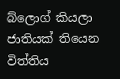බ්ලොග් කියලා ජාතියක් තියෙන විත්තිය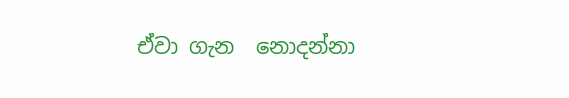ඒවා ගැන  නොදන්නා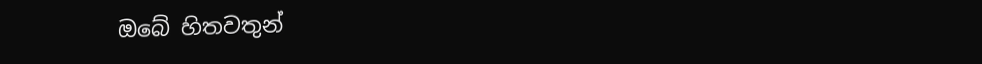ඔබේ හිතවතුන්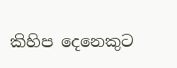කිහිප දෙනෙකුට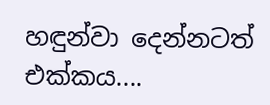හඳුන්වා දෙන්නටත් එක්කය....